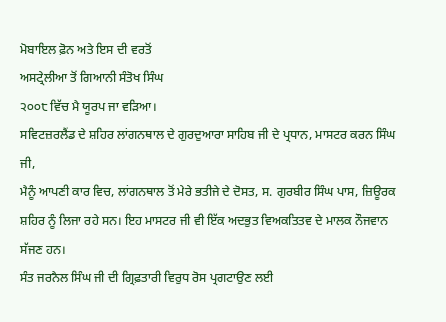ਮੋਬਾਇਲ ਫ਼ੋਨ ਅਤੇ ਇਸ ਦੀ ਵਰਤੋਂ
ਅਸਟ੍ਰੇਲੀਆ ਤੋਂ ਗਿਆਨੀ ਸੰਤੋਖ ਸਿੰਘ
੨੦੦੮ ਵਿੱਚ ਮੈ ਯੂਰਪ ਜਾ ਵੜਿਆ।
ਸਵਿਟਜ਼ਰਲੈਂਡ ਦੇ ਸ਼ਹਿਰ ਲਾਂਗਨਥਾਲ ਦੇ ਗੁਰਦੁਆਰਾ ਸਾਹਿਬ ਜੀ ਦੇ ਪ੍ਰਧਾਨ, ਮਾਸਟਰ ਕਰਨ ਸਿੰਘ ਜੀ,
ਮੈਨੂੰ ਆਪਣੀ ਕਾਰ ਵਿਚ, ਲਾਂਗਨਥਾਲ ਤੋਂ ਮੇਰੇ ਭਤੀਜੇ ਦੇ ਦੋਸਤ, ਸ. ਗੁਰਬੀਰ ਸਿੰਘ ਪਾਸ, ਜ਼ਿਊਰਕ
ਸ਼ਹਿਰ ਨੂੰ ਲਿਜਾ ਰਹੇ ਸਨ। ਇਹ ਮਾਸਟਰ ਜੀ ਵੀ ਇੱਕ ਅਦਭੁਤ ਵਿਅਕਤਿਤਵ ਦੇ ਮਾਲਕ ਨੌਜਵਾਨ ਸੱਜਣ ਹਨ।
ਸੰਤ ਜਰਨੈਲ ਸਿੰਘ ਜੀ ਦੀ ਗ੍ਰਿਫ਼ਤਾਰੀ ਵਿਰੁਧ ਰੋਸ ਪ੍ਰਗਟਾਉਣ ਲਈ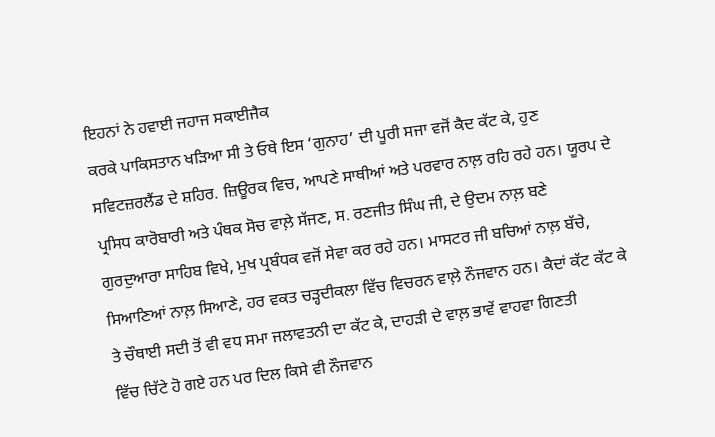ਇਹਨਾਂ ਨੇ ਹਵਾਈ ਜਹਾਜ ਸਕਾਈਜੈਕ
ਕਰਕੇ ਪਾਕਿਸਤਾਨ ਖੜਿਆ ਸੀ ਤੇ ਓਥੇ ਇਸ ‘ਗੁਨਾਹ’ ਦੀ ਪੂਰੀ ਸਜਾ ਵਜੋਂ ਕੈਦ ਕੱਟ ਕੇ, ਹੁਣ
ਸਵਿਟਜ਼ਰਲੈਂਡ ਦੇ ਸ਼ਹਿਰ. ਜ਼ਿਊਰਕ ਵਿਚ, ਆਪਣੇ ਸਾਥੀਆਂ ਅਤੇ ਪਰਵਾਰ ਨਾਲ਼ ਰਹਿ ਰਹੇ ਹਨ। ਯੂਰਪ ਦੇ
ਪ੍ਰਸਿਧ ਕਾਰੋਬਾਰੀ ਅਤੇ ਪੰਥਕ ਸੋਚ ਵਾਲ਼ੇ ਸੱਜਣ, ਸ. ਰਣਜੀਤ ਸਿੰਘ ਜੀ, ਦੇ ਉਦਮ ਨਾਲ਼ ਬਣੇ
ਗੁਰਦੁਆਰਾ ਸਾਹਿਬ ਵਿਖੇ, ਮੁਖ ਪ੍ਰਬੰਧਕ ਵਜੋਂ ਸੇਵਾ ਕਰ ਰਹੇ ਹਨ। ਮਾਸਟਰ ਜੀ ਬਚਿਆਂ ਨਾਲ਼ ਬੱਚੇ,
ਸਿਆਣਿਆਂ ਨਾਲ਼ ਸਿਆਣੇ, ਹਰ ਵਕਤ ਚੜ੍ਹਦੀਕਲਾ ਵਿੱਚ ਵਿਚਰਨ ਵਾਲ਼ੇ ਨੌਜਵਾਨ ਹਨ। ਕੈਦਾਂ ਕੱਟ ਕੱਟ ਕੇ
ਤੇ ਚੌਥਾਈ ਸਦੀ ਤੋਂ ਵੀ ਵਧ ਸਮਾ ਜਲਾਵਤਨੀ ਦਾ ਕੱਟ ਕੇ, ਦਾਹੜੀ ਦੇ ਵਾਲ਼ ਭਾਵੇਂ ਵਾਹਵਾ ਗਿਣਤੀ
ਵਿੱਚ ਚਿੱਟੇ ਹੋ ਗਏ ਹਨ ਪਰ ਦਿਲ ਕਿਸੇ ਵੀ ਨੌਜਵਾਨ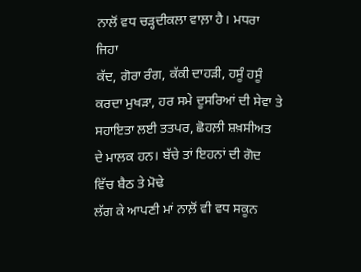ਨਾਲੋਂ ਵਧ ਚੜ੍ਹਦੀਕਲਾ ਵਾਲ਼ਾ ਹੈ। ਮਧਰਾ ਜਿਹਾ
ਕੱਦ, ਗੋਰਾ ਰੰਗ, ਕੱਕੀ ਦਾਹੜੀ, ਹਸੂੰ ਹਸੂੰ ਕਰਦਾ ਮੁਖੜਾ, ਹਰ ਸਮੇ ਦੂਸਰਿਆਂ ਦੀ ਸੇਵਾ ਤੇ
ਸਹਾਇਤਾ ਲਈ ਤਤਪਰ, ਛੋਹਲ਼ੀ ਸ਼ਖ਼ਸੀਅਤ ਦੇ ਮਾਲਕ ਹਨ। ਬੱਚੇ ਤਾਂ ਇਹਨਾਂ ਦੀ ਗੋਦ ਵਿੱਚ ਬੈਠ ਤੇ ਮੋਢੇ
ਲੱਗ ਕੇ ਆਪਣੀ ਮਾਂ ਨਾਲ਼ੋਂ ਵੀ ਵਧ ਸਕੂਨ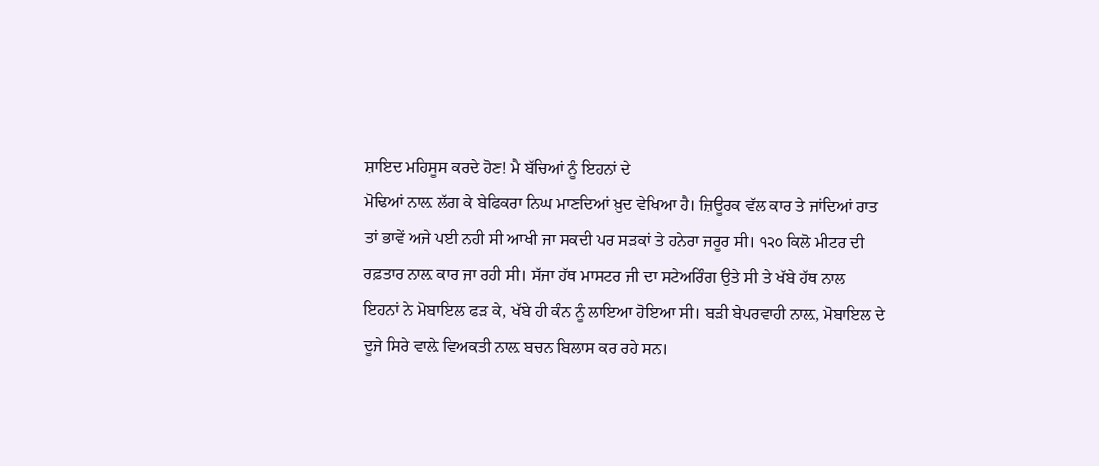ਸ਼ਾਇਦ ਮਹਿਸੂਸ ਕਰਦੇ ਹੋਣ! ਮੈ ਬੱਚਿਆਂ ਨੂੰ ਇਹਨਾਂ ਦੇ
ਮੋਢਿਆਂ ਨਾਲ਼ ਲੱਗ ਕੇ ਬੇਫਿਕਰਾ ਨਿਘ ਮਾਣਦਿਆਂ ਖ਼ੁਦ ਵੇਖਿਆ ਹੈ। ਜ਼ਿਊਰਕ ਵੱਲ ਕਾਰ ਤੇ ਜਾਂਦਿਆਂ ਰਾਤ
ਤਾਂ ਭਾਵੇਂ ਅਜੇ ਪਈ ਨਹੀ ਸੀ ਆਖੀ ਜਾ ਸਕਦੀ ਪਰ ਸੜਕਾਂ ਤੇ ਹਨੇਰਾ ਜਰੂਰ ਸੀ। ੧੨੦ ਕਿਲੋ ਮੀਟਰ ਦੀ
ਰਫ਼ਤਾਰ ਨਾਲ਼ ਕਾਰ ਜਾ ਰਹੀ ਸੀ। ਸੱਜਾ ਹੱਥ ਮਾਸਟਰ ਜੀ ਦਾ ਸਟੇਅਰਿੰਗ ਉਤੇ ਸੀ ਤੇ ਖੱਬੇ ਹੱਥ ਨਾਲ
ਇਹਨਾਂ ਨੇ ਮੋਬਾਇਲ ਫੜ ਕੇ, ਖੱਬੇ ਹੀ ਕੰਨ ਨੂੰ ਲਾਇਆ ਹੋਇਆ ਸੀ। ਬੜੀ ਬੇਪਰਵਾਹੀ ਨਾਲ਼, ਮੋਬਾਇਲ ਦੇ
ਦੂਜੇ ਸਿਰੇ ਵਾਲ਼ੇ ਵਿਅਕਤੀ ਨਾਲ਼ ਬਚਨ ਬਿਲਾਸ ਕਰ ਰਹੇ ਸਨ।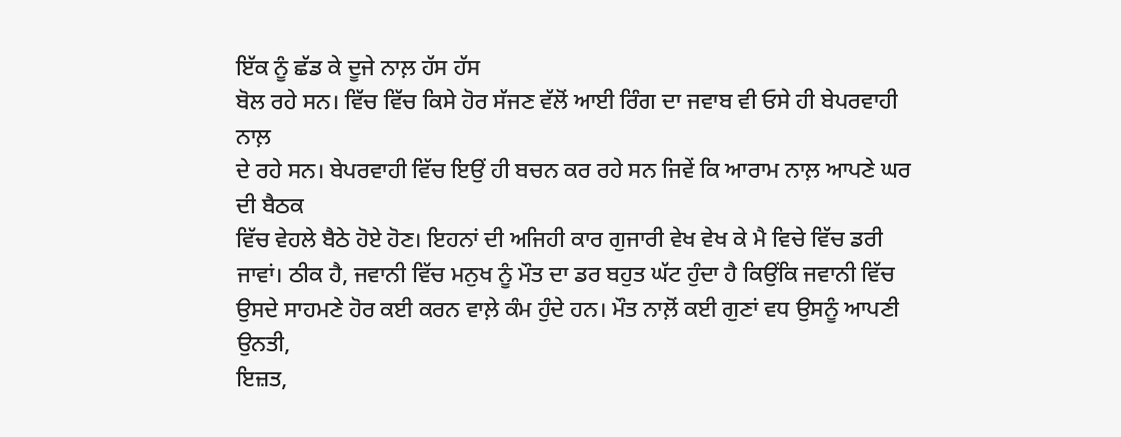ਇੱਕ ਨੂੰ ਛੱਡ ਕੇ ਦੂਜੇ ਨਾਲ਼ ਹੱਸ ਹੱਸ
ਬੋਲ ਰਹੇ ਸਨ। ਵਿੱਚ ਵਿੱਚ ਕਿਸੇ ਹੋਰ ਸੱਜਣ ਵੱਲੋਂ ਆਈ ਰਿੰਗ ਦਾ ਜਵਾਬ ਵੀ ਓਸੇ ਹੀ ਬੇਪਰਵਾਹੀ ਨਾਲ਼
ਦੇ ਰਹੇ ਸਨ। ਬੇਪਰਵਾਹੀ ਵਿੱਚ ਇਉਂ ਹੀ ਬਚਨ ਕਰ ਰਹੇ ਸਨ ਜਿਵੇਂ ਕਿ ਆਰਾਮ ਨਾਲ਼ ਆਪਣੇ ਘਰ ਦੀ ਬੈਠਕ
ਵਿੱਚ ਵੇਹਲੇ ਬੈਠੇ ਹੋਏ ਹੋਣ। ਇਹਨਾਂ ਦੀ ਅਜਿਹੀ ਕਾਰ ਗੁਜਾਰੀ ਵੇਖ ਵੇਖ ਕੇ ਮੈ ਵਿਚੇ ਵਿੱਚ ਡਰੀ
ਜਾਵਾਂ। ਠੀਕ ਹੈ, ਜਵਾਨੀ ਵਿੱਚ ਮਨੁਖ ਨੂੰ ਮੌਤ ਦਾ ਡਰ ਬਹੁਤ ਘੱਟ ਹੁੰਦਾ ਹੈ ਕਿਉਂਕਿ ਜਵਾਨੀ ਵਿੱਚ
ਉਸਦੇ ਸਾਹਮਣੇ ਹੋਰ ਕਈ ਕਰਨ ਵਾਲ਼ੇ ਕੰਮ ਹੁੰਦੇ ਹਨ। ਮੌਤ ਨਾਲ਼ੋਂ ਕਈ ਗੁਣਾਂ ਵਧ ਉਸਨੂੰ ਆਪਣੀ ਉਨਤੀ,
ਇਜ਼ਤ,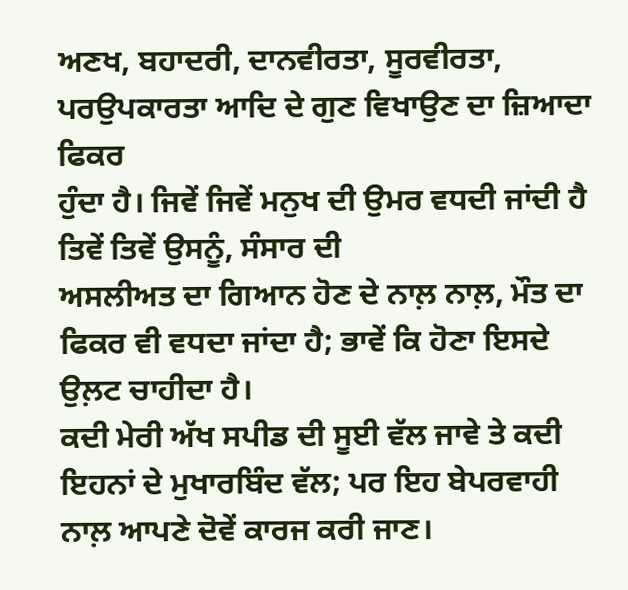ਅਣਖ, ਬਹਾਦਰੀ, ਦਾਨਵੀਰਤਾ, ਸੂਰਵੀਰਤਾ, ਪਰਉਪਕਾਰਤਾ ਆਦਿ ਦੇ ਗੁਣ ਵਿਖਾਉਣ ਦਾ ਜ਼ਿਆਦਾ ਫਿਕਰ
ਹੁੰਦਾ ਹੈ। ਜਿਵੇਂ ਜਿਵੇਂ ਮਨੁਖ ਦੀ ਉਮਰ ਵਧਦੀ ਜਾਂਦੀ ਹੈ ਤਿਵੇਂ ਤਿਵੇਂ ਉਸਨੂੰ, ਸੰਸਾਰ ਦੀ
ਅਸਲੀਅਤ ਦਾ ਗਿਆਨ ਹੋਣ ਦੇ ਨਾਲ਼ ਨਾਲ਼, ਮੌਤ ਦਾ ਫਿਕਰ ਵੀ ਵਧਦਾ ਜਾਂਦਾ ਹੈ; ਭਾਵੇਂ ਕਿ ਹੋਣਾ ਇਸਦੇ
ਉਲ਼ਟ ਚਾਹੀਦਾ ਹੈ।
ਕਦੀ ਮੇਰੀ ਅੱਖ ਸਪੀਡ ਦੀ ਸੂਈ ਵੱਲ ਜਾਵੇ ਤੇ ਕਦੀ ਇਹਨਾਂ ਦੇ ਮੁਖਾਰਬਿੰਦ ਵੱਲ; ਪਰ ਇਹ ਬੇਪਰਵਾਹੀ
ਨਾਲ਼ ਆਪਣੇ ਦੋਵੇਂ ਕਾਰਜ ਕਰੀ ਜਾਣ।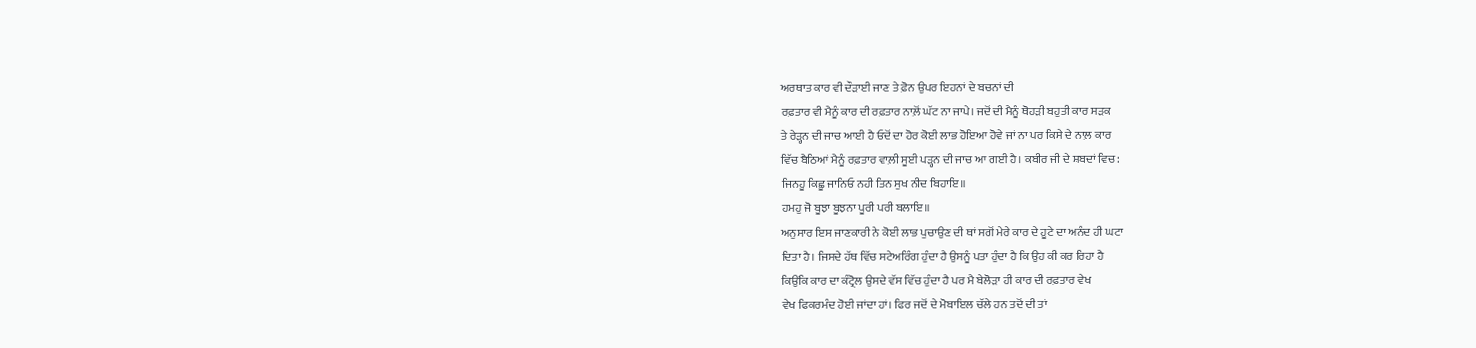ਅਰਥਾਤ ਕਾਰ ਵੀ ਦੌੜਾਈ ਜਾਣ ਤੇ ਫ਼ੋਨ ਉਪਰ ਇਹਨਾਂ ਦੇ ਬਚਨਾਂ ਦੀ
ਰਫ਼ਤਾਰ ਵੀ ਮੈਨੂੰ ਕਾਰ ਦੀ ਰਫ਼ਤਾਰ ਨਾਲ਼ੋਂ ਘੱਟ ਨਾ ਜਾਪੇ। ਜਦੋਂ ਦੀ ਮੈਨੂੰ ਥੋਹੜੀ ਬਹੁਤੀ ਕਾਰ ਸੜਕ
ਤੇ ਰੇੜ੍ਹਨ ਦੀ ਜਾਚ ਆਈ ਹੈ ਓਦੋਂ ਦਾ ਹੋਰ ਕੋਈ ਲਾਭ ਹੋਇਆ ਹੋਵੇ ਜਾਂ ਨਾ ਪਰ ਕਿਸੇ ਦੇ ਨਾਲ਼ ਕਾਰ
ਵਿੱਚ ਬੈਠਿਆਂ ਮੈਨੂੰ ਰਫ਼ਤਾਰ ਵਾਲ਼ੀ ਸੂਈ ਪੜ੍ਹਨ ਦੀ ਜਾਚ ਆ ਗਈ ਹੈ। ਕਬੀਰ ਜੀ ਦੇ ਸ਼ਬਦਾਂ ਵਿਚ:
ਜਿਨਹੂ ਕਿਛੂ ਜਾਨਿਓ ਨਹੀ ਤਿਨ ਸੁਖ ਨੀਦ ਬਿਹਾਇ॥
ਹਮਹੁ ਜੋ ਬੂਝਾ ਬੂਝਨਾ ਪੂਰੀ ਪਰੀ ਬਲਾਇ॥
ਅਨੁਸਾਰ ਇਸ ਜਾਣਕਾਰੀ ਨੇ ਕੋਈ ਲਾਭ ਪੁਚਾਉਣ ਦੀ ਥਾਂ ਸਗੋਂ ਮੇਰੇ ਕਾਰ ਦੇ ਹੂਟੇ ਦਾ ਅਨੰਦ ਹੀ ਘਟਾ
ਦਿਤਾ ਹੈ। ਜਿਸਦੇ ਹੱਥ ਵਿੱਚ ਸਟੇਅਰਿੰਗ ਹੁੰਦਾ ਹੈ ਉਸਨੂੰ ਪਤਾ ਹੁੰਦਾ ਹੈ ਕਿ ਉਹ ਕੀ ਕਰ ਰਿਹਾ ਹੈ
ਕਿਉਂਕਿ ਕਾਰ ਦਾ ਕੰਟ੍ਰੋਲ ਉਸਦੇ ਵੱਸ ਵਿੱਚ ਹੁੰਦਾ ਹੈ ਪਰ ਮੈ ਬੇਲੋੜਾ ਹੀ ਕਾਰ ਦੀ ਰਫ਼ਤਾਰ ਵੇਖ
ਵੇਖ ਫਿਕਰਮੰਦ ਹੋਈ ਜਾਂਦਾ ਹਾਂ। ਫਿਰ ਜਦੋਂ ਦੇ ਮੋਬਾਇਲ ਚੱਲੇ ਹਨ ਤਦੋਂ ਦੀ ਤਾਂ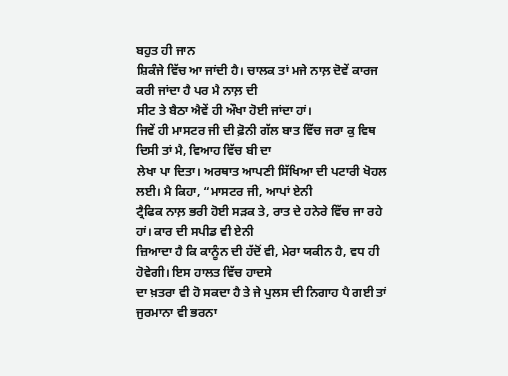ਬਹੁਤ ਹੀ ਜਾਨ
ਸ਼ਿਕੰਜੇ ਵਿੱਚ ਆ ਜਾਂਦੀ ਹੈ। ਚਾਲਕ ਤਾਂ ਮਜੇ ਨਾਲ਼ ਦੋਵੇਂ ਕਾਰਜ ਕਰੀ ਜਾਂਦਾ ਹੈ ਪਰ ਮੈ ਨਾਲ਼ ਦੀ
ਸੀਟ ਤੇ ਬੈਠਾ ਐਵੇਂ ਹੀ ਔਖਾ ਹੋਈ ਜਾਂਦਾ ਹਾਂ।
ਜਿਵੇਂ ਹੀ ਮਾਸਟਰ ਜੀ ਦੀ ਫ਼ੋਨੀ ਗੱਲ ਬਾਤ ਵਿੱਚ ਜਰਾ ਕੁ ਵਿਥ ਦਿਸੀ ਤਾਂ ਮੈ, ਵਿਆਹ ਵਿੱਚ ਬੀ ਦਾ
ਲੇਖਾ ਪਾ ਦਿਤਾ। ਅਰਥਾਤ ਆਪਣੀ ਸਿੱਖਿਆ ਦੀ ਪਟਾਰੀ ਖੋਹਲ ਲਈ। ਮੈ ਕਿਹਾ, “ਮਾਸਟਰ ਜੀ, ਆਪਾਂ ਏਨੀ
ਟ੍ਰੈਫਿਕ ਨਾਲ਼ ਭਰੀ ਹੋਈ ਸੜਕ ਤੇ, ਰਾਤ ਦੇ ਹਨੇਰੇ ਵਿੱਚ ਜਾ ਰਹੇ ਹਾਂ। ਕਾਰ ਦੀ ਸਪੀਡ ਵੀ ਏਨੀ
ਜ਼ਿਆਦਾ ਹੈ ਕਿ ਕਾਨੂੰਨ ਦੀ ਹੱਦੋਂ ਵੀ, ਮੇਰਾ ਯਕੀਨ ਹੈ, ਵਧ ਹੀ ਹੋਵੇਗੀ। ਇਸ ਹਾਲਤ ਵਿੱਚ ਹਾਦਸੇ
ਦਾ ਖ਼ਤਰਾ ਵੀ ਹੋ ਸਕਦਾ ਹੈ ਤੇ ਜੇ ਪੁਲਸ ਦੀ ਨਿਗਾਹ ਪੈ ਗਈ ਤਾਂ ਜੁਰਮਾਨਾ ਵੀ ਭਰਨਾ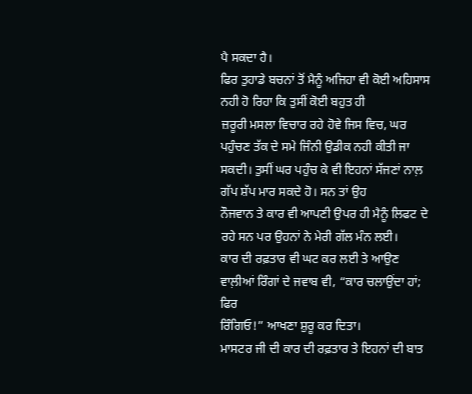ਪੈ ਸਕਦਾ ਹੈ।
ਫਿਰ ਤੁਹਾਡੇ ਬਚਨਾਂ ਤੋਂ ਮੈਨੂੰ ਅਜਿਹਾ ਵੀ ਕੋਈ ਅਹਿਸਾਸ ਨਹੀ ਹੋ ਰਿਹਾ ਕਿ ਤੁਸੀਂ ਕੋਈ ਬਹੁਤ ਹੀ
ਜ਼ਰੂਰੀ ਮਸਲਾ ਵਿਚਾਰ ਰਹੇ ਹੋਵੇ ਜਿਸ ਵਿਚ, ਘਰ ਪਹੁੰਚਣ ਤੱਕ ਦੇ ਸਮੇ ਜਿੰਨੀ ਉਡੀਕ ਨਹੀ ਕੀਤੀ ਜਾ
ਸਕਦੀ। ਤੁਸੀਂ ਘਰ ਪਹੁੰਚ ਕੇ ਵੀ ਇਹਨਾਂ ਸੱਜਣਾਂ ਨਾਲ਼ ਗੱਪ ਸ਼ੱਪ ਮਾਰ ਸਕਦੇ ਹੋ। ਸਨ ਤਾਂ ਉਹ
ਨੌਜਵਾਨ ਤੇ ਕਾਰ ਵੀ ਆਪਣੀ ਉਪਰ ਹੀ ਮੈਨੂੰ ਲਿਫਟ ਦੇ ਰਹੇ ਸਨ ਪਰ ਉਹਨਾਂ ਨੇ ਮੇਰੀ ਗੱਲ ਮੰਨ ਲਈ।
ਕਾਰ ਦੀ ਰਫ਼ਤਾਰ ਵੀ ਘਟ ਕਰ ਲਈ ਤੇ ਆਉਣ ਵਾਲ਼ੀਆਂ ਰਿੰਗਾਂ ਦੇ ਜਵਾਬ ਵੀ, “ਕਾਰ ਚਲਾਉਂਦਾ ਹਾਂ; ਫਿਰ
ਰਿੰਗਿਓ!” ਆਖਣਾ ਸ਼ੁਰੂ ਕਰ ਦਿਤਾ।
ਮਾਸਟਰ ਜੀ ਦੀ ਕਾਰ ਦੀ ਰਫ਼ਤਾਰ ਤੇ ਇਹਨਾਂ ਦੀ ਬਾਤ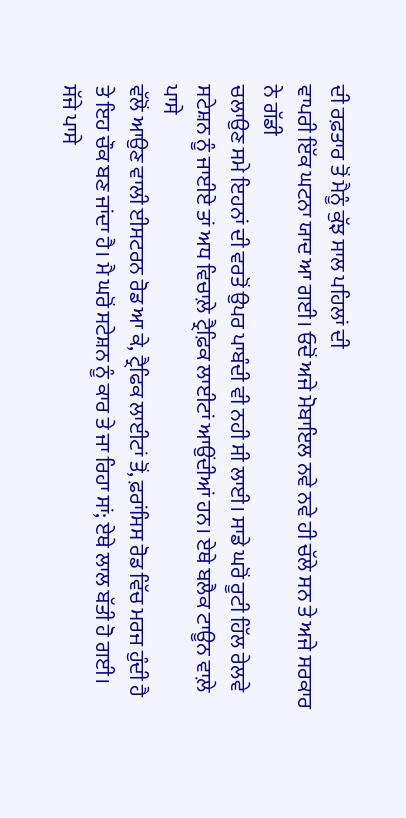ਦੀ ਰਫ਼ਤਾਰ ਤੋਂ ਮੈਨੂੰ ਕੁੱਝ ਸਾਲ ਪਹਿਲਾਂ ਦੀ
ਵਾਪਰੀ ਇੱਕ ਘਟਨਾ ਯਾਦ ਆ ਗਈ। ਓਦੋਂ ਅਜੇ ਮੋਬਾਇਲ ਨਵੇ ਨਵੇ ਹੀ ਚੱਲੇ ਸਨ ਤੇ ਅਜੇ ਸਰਕਾਰ ਨੇ ਗੱਡੀ
ਚਲਾਉਣ ਸਮੇ ਇਹਨਾਂ ਦੀ ਵਰਤੋਂ ਉਪਰ ਪਾਬੰਦੀ ਵੀ ਨਹੀ ਸੀ ਲਾਈ। ਸਾਡੇ ਘਰੋਂ ਰੂਟੀ ਹਿੱਲ ਰੇਲਵੇ
ਸਟੇਸ਼ਨ ਨੂੰ ਜਾਈਏ ਤਾਂ ਅਧ ਵਿਚਾਲ਼ੇ ਟ੍ਰੈਫ਼ਿਕ ਲਾਈਟਾਂ ਆਉਂਦੀਆਂ ਹਨ। ਏਥੇ ਬਲੈਕ ਟਾਊਨ ਵਾਲ਼ੇ ਪਾਸੇ
ਵੱਲੋਂ ਆਉਣ ਵਾਲੀ ਈਸਟਰਨ ਰੋਡ ਆ ਕੇ, ਟ੍ਰੈਫਿਕ ਲਾਈਟਾਂ ਤੋਂ, ਫ਼ਰਾਂਸਿਸ ਰੋਡ ਵਿੱਚ ਮਰਜ ਹੁੰਦੀ ਹੈ
ਤੇ ਇਹ ਚੌਕ ਬਣ ਜਾਂਦਾ ਹੈ। ਮੈ ਘਰੋਂ ਸਟੇਸ਼ਨ ਨੂੰ ਕਾਰ ਤੇ ਜਾ ਰਿਹਾ ਸਾਂ; ਏਥੇ ਲਾਲ ਬੱਤੀ ਹੋ ਗਈ।
ਸੱਜੇ ਪਾਸੇ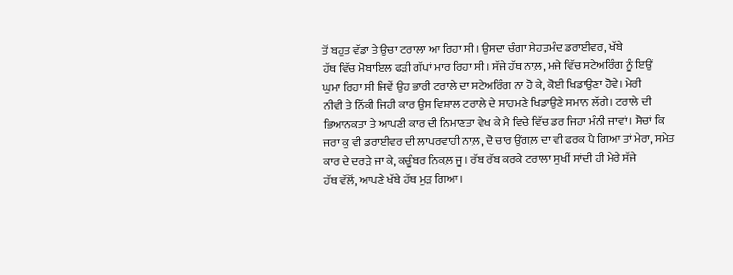ਤੋਂ ਬਹੁਤ ਵੱਡਾ ਤੇ ਉਚਾ ਟਰਾਲਾ ਆ ਰਿਹਾ ਸੀ। ਉਸਦਾ ਚੰਗਾ ਸੇਹਤਮੰਦ ਡਰਾਈਵਰ, ਖੱਬੇ
ਹੱਥ ਵਿੱਚ ਮੋਬਾਇਲ ਫੜੀ ਗੱਪਾਂ ਮਾਰ ਰਿਹਾ ਸੀ। ਸੱਜੇ ਹੱਥ ਨਾਲ਼, ਮਜੇ ਵਿੱਚ ਸਟੇਅਰਿੰਗ ਨੂੰ ਇਉਂ
ਘੁਮਾ ਰਿਹਾ ਸੀ ਜਿਵੇਂ ਉਹ ਭਾਰੀ ਟਰਾਲੇ ਦਾ ਸਟੇਅਰਿੰਗ ਨਾ ਹੋ ਕੇ, ਕੋਈ ਖਿਡਾਉਣਾ ਹੋਵੇ। ਮੇਰੀ
ਨੀਵੀ ਤੇ ਨਿੱਕੀ ਜਿਹੀ ਕਾਰ ਉਸ ਵਿਸ਼ਾਲ ਟਰਾਲੇ ਦੇ ਸਾਹਮਣੇ ਖਿਡਾਉਣੇ ਸਮਾਨ ਲੱਗੇ। ਟਰਾਲੇ ਦੀ
ਭਿਆਨਕਤਾ ਤੇ ਆਪਣੀ ਕਾਰ ਦੀ ਨਿਮਾਣਤਾ ਵੇਖ ਕੇ ਮੈ ਵਿਚੇ ਵਿੱਚ ਡਰ ਜਿਹਾ ਮੰਨੀ ਜਾਵਾਂ। ਸੋਚਾਂ ਕਿ
ਜਰਾ ਕੁ ਵੀ ਡਰਾਈਵਰ ਦੀ ਲਾਪਰਵਾਹੀ ਨਾਲ਼, ਦੋ ਚਾਰ ਉਂਗਲ਼ ਦਾ ਵੀ ਫਰਕ ਪੈ ਗਿਆ ਤਾਂ ਮੇਰਾ, ਸਮੇਤ
ਕਾਰ ਦੇ ਦਰੜੇ ਜਾ ਕੇ, ਕਚੂੰਬਰ ਨਿਕਲ਼ ਜੂ। ਰੱਬ ਰੱਬ ਕਰਕੇ ਟਰਾਲਾ ਸੁਖੀਂ ਸਾਂਦੀ ਹੀ ਮੇਰੇ ਸੱਜੇ
ਹੱਥ ਵੱਲੋਂ, ਆਪਣੇ ਖੱਬੇ ਹੱਥ ਮੁੜ ਗਿਆ।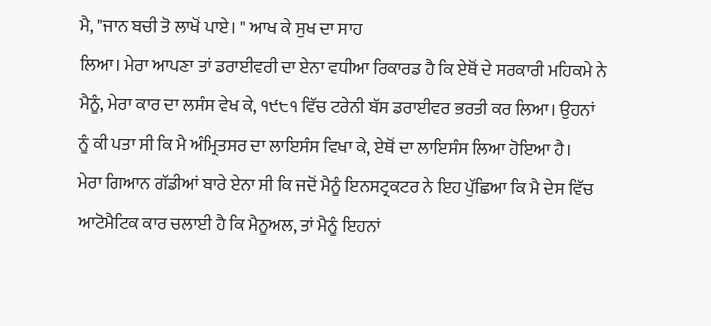ਮੈ, "ਜਾਨ ਬਚੀ ਤੋ ਲਾਖੋਂ ਪਾਏ। " ਆਖ ਕੇ ਸੁਖ ਦਾ ਸਾਹ
ਲਿਆ। ਮੇਰਾ ਆਪਣਾ ਤਾਂ ਡਰਾਈਵਰੀ ਦਾ ਏਨਾ ਵਧੀਆ ਰਿਕਾਰਡ ਹੈ ਕਿ ਏਥੋਂ ਦੇ ਸਰਕਾਰੀ ਮਹਿਕਮੇ ਨੇ
ਮੈਨੂੰ, ਮੇਰਾ ਕਾਰ ਦਾ ਲਸੰਸ ਵੇਖ ਕੇ, ੧੯੮੧ ਵਿੱਚ ਟਰੇਨੀ ਬੱਸ ਡਰਾਈਵਰ ਭਰਤੀ ਕਰ ਲਿਆ। ਉਹਨਾਂ
ਨੂੰ ਕੀ ਪਤਾ ਸੀ ਕਿ ਮੈ ਅੰਮ੍ਰਿਤਸਰ ਦਾ ਲਾਇਸੰਸ ਵਿਖਾ ਕੇ, ਏਥੋਂ ਦਾ ਲਾਇਸੰਸ ਲਿਆ ਹੋਇਆ ਹੈ।
ਮੇਰਾ ਗਿਆਨ ਗੱਡੀਆਂ ਬਾਰੇ ਏਨਾ ਸੀ ਕਿ ਜਦੋਂ ਮੈਨੂੰ ਇਨਸਟ੍ਰਕਟਰ ਨੇ ਇਹ ਪੁੱਛਿਆ ਕਿ ਮੈ ਦੇਸ ਵਿੱਚ
ਆਟੋਮੈਟਿਕ ਕਾਰ ਚਲਾਈ ਹੈ ਕਿ ਮੈਨੂਅਲ, ਤਾਂ ਮੈਨੂੰ ਇਹਨਾਂ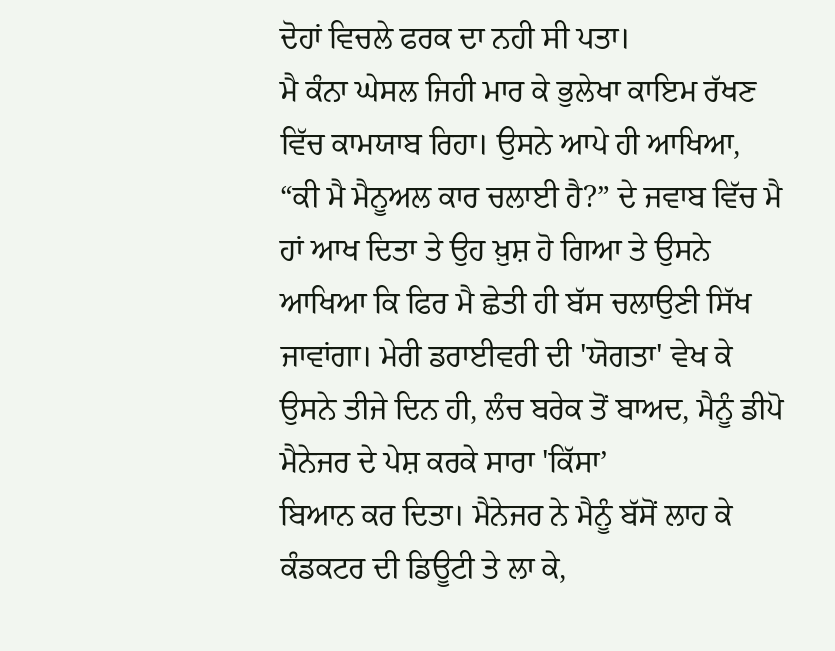ਦੋਹਾਂ ਵਿਚਲੇ ਫਰਕ ਦਾ ਨਹੀ ਸੀ ਪਤਾ।
ਮੈ ਕੰਨਾ ਘੇਸਲ ਜਿਹੀ ਮਾਰ ਕੇ ਭੁਲੇਖਾ ਕਾਇਮ ਰੱਖਣ ਵਿੱਚ ਕਾਮਯਾਬ ਰਿਹਾ। ਉਸਨੇ ਆਪੇ ਹੀ ਆਖਿਆ,
“ਕੀ ਮੈ ਮੈਨੂਅਲ ਕਾਰ ਚਲਾਈ ਹੈ?” ਦੇ ਜਵਾਬ ਵਿੱਚ ਮੈ ਹਾਂ ਆਖ ਦਿਤਾ ਤੇ ਉਹ ਖ਼ੁਸ਼ ਹੋ ਗਿਆ ਤੇ ਉਸਨੇ
ਆਖਿਆ ਕਿ ਫਿਰ ਮੈ ਛੇਤੀ ਹੀ ਬੱਸ ਚਲਾਉਣੀ ਸਿੱਖ ਜਾਵਾਂਗਾ। ਮੇਰੀ ਡਰਾਈਵਰੀ ਦੀ 'ਯੋਗਤਾ' ਵੇਖ ਕੇ
ਉਸਨੇ ਤੀਜੇ ਦਿਨ ਹੀ, ਲੰਚ ਬਰੇਕ ਤੋਂ ਬਾਅਦ, ਮੈਨੂੰ ਡੀਪੋ ਮੈਨੇਜਰ ਦੇ ਪੇਸ਼ ਕਰਕੇ ਸਾਰਾ 'ਕਿੱਸਾ’
ਬਿਆਨ ਕਰ ਦਿਤਾ। ਮੈਨੇਜਰ ਨੇ ਮੈਨੂੰ ਬੱਸੋਂ ਲਾਹ ਕੇ ਕੰਡਕਟਰ ਦੀ ਡਿਊਟੀ ਤੇ ਲਾ ਕੇ,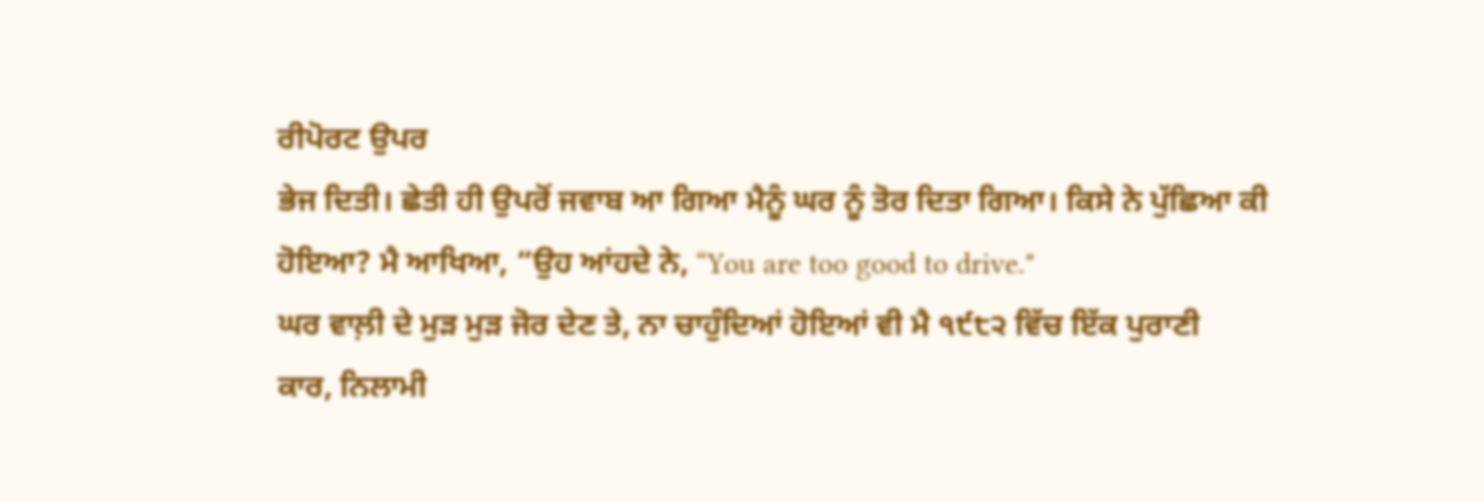ਰੀਪੋਰਟ ਉਪਰ
ਭੇਜ ਦਿਤੀ। ਛੇਤੀ ਹੀ ਉਪਰੋਂ ਜਵਾਬ ਆ ਗਿਆ ਮੈਨੂੰ ਘਰ ਨੂੰ ਤੋਰ ਦਿਤਾ ਗਿਆ। ਕਿਸੇ ਨੇ ਪੁੱਛਿਆ ਕੀ
ਹੋਇਆ? ਮੈ ਆਖਿਆ, “ਉਹ ਆਂਹਦੇ ਨੇ, “You are too good to drive."
ਘਰ ਵਾਲ਼ੀ ਦੇ ਮੁੜ ਮੁੜ ਜੋਰ ਦੇਣ ਤੇ, ਨਾ ਚਾਹੁੰਦਿਆਂ ਹੋਇਆਂ ਵੀ ਮੈ ੧੯੮੨ ਵਿੱਚ ਇੱਕ ਪੁਰਾਣੀ
ਕਾਰ, ਨਿਲਾਮੀ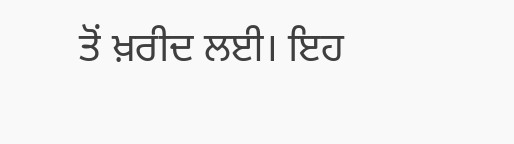ਤੋਂ ਖ਼ਰੀਦ ਲਈ। ਇਹ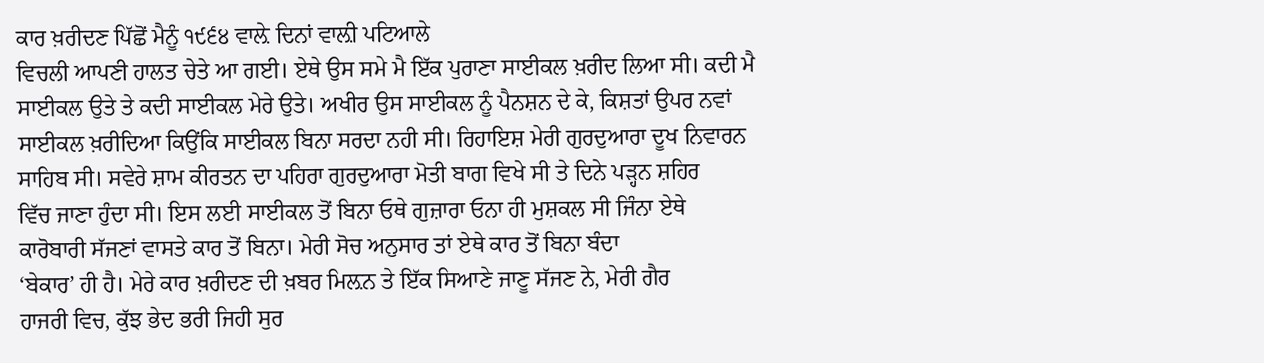ਕਾਰ ਖ਼ਰੀਦਣ ਪਿੱਛੋਂ ਮੈਨੂੰ ੧੯੬੪ ਵਾਲ਼ੇ ਦਿਨਾਂ ਵਾਲ਼ੀ ਪਟਿਆਲੇ
ਵਿਚਲੀ ਆਪਣੀ ਹਾਲਤ ਚੇਤੇ ਆ ਗਈ। ਏਥੇ ਉਸ ਸਮੇ ਮੈ ਇੱਕ ਪੁਰਾਣਾ ਸਾਈਕਲ ਖ਼ਰੀਦ ਲਿਆ ਸੀ। ਕਦੀ ਮੈ
ਸਾਈਕਲ ਉਤੇ ਤੇ ਕਦੀ ਸਾਈਕਲ ਮੇਰੇ ਉਤੇ। ਅਖੀਰ ਉਸ ਸਾਈਕਲ ਨੂੰ ਪੈਨਸ਼ਨ ਦੇ ਕੇ, ਕਿਸ਼ਤਾਂ ਉਪਰ ਨਵਾਂ
ਸਾਈਕਲ ਖ਼ਰੀਦਿਆ ਕਿਉਂਕਿ ਸਾਈਕਲ ਬਿਨਾ ਸਰਦਾ ਨਹੀ ਸੀ। ਰਿਹਾਇਸ਼ ਮੇਰੀ ਗੁਰਦੁਆਰਾ ਦੂਖ ਨਿਵਾਰਨ
ਸਾਹਿਬ ਸੀ। ਸਵੇਰੇ ਸ਼ਾਮ ਕੀਰਤਨ ਦਾ ਪਹਿਰਾ ਗੁਰਦੁਆਰਾ ਮੋਤੀ ਬਾਗ ਵਿਖੇ ਸੀ ਤੇ ਦਿਨੇ ਪੜ੍ਹਨ ਸ਼ਹਿਰ
ਵਿੱਚ ਜਾਣਾ ਹੁੰਦਾ ਸੀ। ਇਸ ਲਈ ਸਾਈਕਲ ਤੋਂ ਬਿਨਾ ਓਥੇ ਗੁਜ਼ਾਰਾ ਓਨਾ ਹੀ ਮੁਸ਼ਕਲ ਸੀ ਜਿੰਨਾ ਏਥੇ
ਕਾਰੋਬਾਰੀ ਸੱਜਣਾਂ ਵਾਸਤੇ ਕਾਰ ਤੋਂ ਬਿਨਾ। ਮੇਰੀ ਸੋਚ ਅਨੁਸਾਰ ਤਾਂ ਏਥੇ ਕਾਰ ਤੋਂ ਬਿਨਾ ਬੰਦਾ
‘ਬੇਕਾਰ’ ਹੀ ਹੈ। ਮੇਰੇ ਕਾਰ ਖ਼ਰੀਦਣ ਦੀ ਖ਼ਬਰ ਮਿਲ਼ਨ ਤੇ ਇੱਕ ਸਿਆਣੇ ਜਾਣੂ ਸੱਜਣ ਨੇ, ਮੇਰੀ ਗੈਰ
ਹਾਜਰੀ ਵਿਚ, ਕੁੱਝ ਭੇਦ ਭਰੀ ਜਿਹੀ ਸੁਰ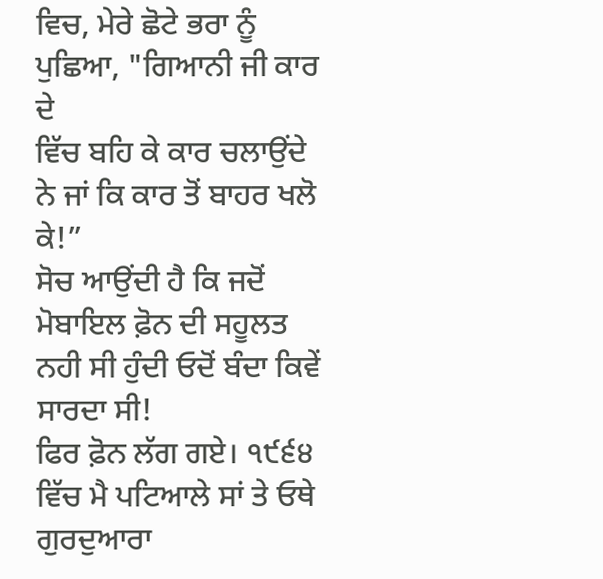ਵਿਚ, ਮੇਰੇ ਛੋਟੇ ਭਰਾ ਨੂੰ ਪੁਛਿਆ, "ਗਿਆਨੀ ਜੀ ਕਾਰ ਦੇ
ਵਿੱਚ ਬਹਿ ਕੇ ਕਾਰ ਚਲਾਉਂਦੇ ਨੇ ਜਾਂ ਕਿ ਕਾਰ ਤੋਂ ਬਾਹਰ ਖਲੋ ਕੇ!”
ਸੋਚ ਆਉਂਦੀ ਹੈ ਕਿ ਜਦੋਂ ਮੋਬਾਇਲ ਫ਼ੋਨ ਦੀ ਸਹੂਲਤ ਨਹੀ ਸੀ ਹੁੰਦੀ ਓਦੋਂ ਬੰਦਾ ਕਿਵੇਂ ਸਾਰਦਾ ਸੀ!
ਫਿਰ ਫ਼ੋਨ ਲੱਗ ਗਏ। ੧੯੬੪ ਵਿੱਚ ਮੈ ਪਟਿਆਲੇ ਸਾਂ ਤੇ ਓਥੇ ਗੁਰਦੁਆਰਾ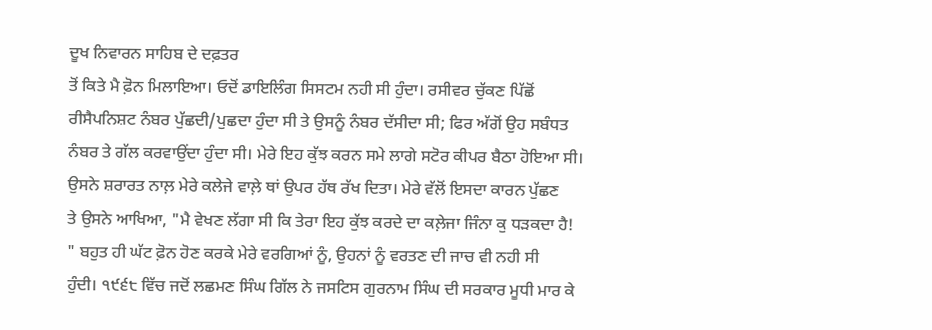ਦੂਖ ਨਿਵਾਰਨ ਸਾਹਿਬ ਦੇ ਦਫ਼ਤਰ
ਤੋਂ ਕਿਤੇ ਮੈ ਫ਼ੋਨ ਮਿਲਾਇਆ। ਓਦੋਂ ਡਾਇਲਿੰਗ ਸਿਸਟਮ ਨਹੀ ਸੀ ਹੁੰਦਾ। ਰਸੀਵਰ ਚੁੱਕਣ ਪਿੱਛੋਂ
ਰੀਸੈਪਨਿਸ਼ਟ ਨੰਬਰ ਪੁੱਛਦੀ/ਪੁਛਦਾ ਹੁੰਦਾ ਸੀ ਤੇ ਉਸਨੂੰ ਨੰਬਰ ਦੱਸੀਦਾ ਸੀ; ਫਿਰ ਅੱਗੋਂ ਉਹ ਸਬੰਧਤ
ਨੰਬਰ ਤੇ ਗੱਲ ਕਰਵਾਉਂਦਾ ਹੁੰਦਾ ਸੀ। ਮੇਰੇ ਇਹ ਕੁੱਝ ਕਰਨ ਸਮੇ ਲਾਗੇ ਸਟੋਰ ਕੀਪਰ ਬੈਠਾ ਹੋਇਆ ਸੀ।
ਉਸਨੇ ਸ਼ਰਾਰਤ ਨਾਲ਼ ਮੇਰੇ ਕਲੇਜੇ ਵਾਲ਼ੇ ਥਾਂ ਉਪਰ ਹੱਥ ਰੱਖ ਦਿਤਾ। ਮੇਰੇ ਵੱਲੋਂ ਇਸਦਾ ਕਾਰਨ ਪੁੱਛਣ
ਤੇ ਉਸਨੇ ਆਖਿਆ, "ਮੈ ਵੇਖਣ ਲੱਗਾ ਸੀ ਕਿ ਤੇਰਾ ਇਹ ਕੁੱਝ ਕਰਦੇ ਦਾ ਕਲ਼ੇਜਾ ਜਿੰਨਾ ਕੁ ਧੜਕਦਾ ਹੈ!
" ਬਹੁਤ ਹੀ ਘੱਟ ਫ਼ੋਨ ਹੋਣ ਕਰਕੇ ਮੇਰੇ ਵਰਗਿਆਂ ਨੂੰ, ਉਹਨਾਂ ਨੂੰ ਵਰਤਣ ਦੀ ਜਾਚ ਵੀ ਨਹੀ ਸੀ
ਹੁੰਦੀ। ੧੯੬੮ ਵਿੱਚ ਜਦੋਂ ਲਛਮਣ ਸਿੰਘ ਗਿੱਲ ਨੇ ਜਸਟਿਸ ਗੁਰਨਾਮ ਸਿੰਘ ਦੀ ਸਰਕਾਰ ਮੂਧੀ ਮਾਰ ਕੇ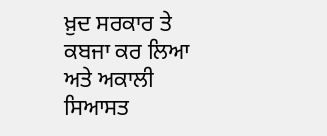ਖ਼ੁਦ ਸਰਕਾਰ ਤੇ ਕਬਜਾ ਕਰ ਲਿਆ ਅਤੇ ਅਕਾਲੀ ਸਿਆਸਤ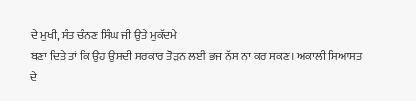ਦੇ ਮੁਖੀ, ਸੰਤ ਚੰਨਣ ਸਿੰਘ ਜੀ ਉਤੇ ਮੁਕੱਦਮੇ
ਬਣਾ ਦਿਤੇ ਤਾਂ ਕਿ ਉਹ ਉਸਦੀ ਸਰਕਾਰ ਤੋੜਨ ਲਈ ਭਜ ਨੱਸ ਨਾ ਕਰ ਸਕਣ। ਅਕਾਲੀ ਸਿਆਸਤ ਦੇ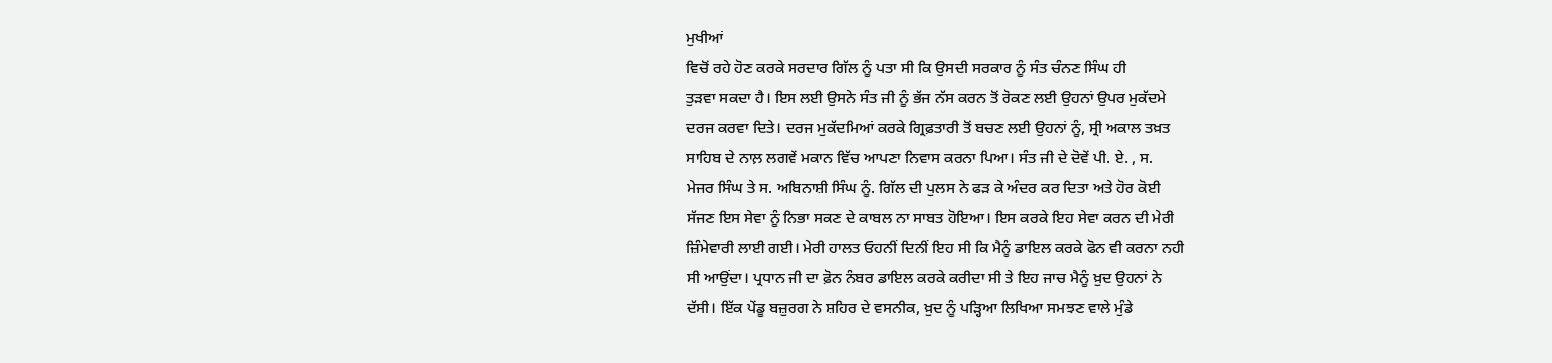ਮੁਖੀਆਂ
ਵਿਚੋਂ ਰਹੇ ਹੋਣ ਕਰਕੇ ਸਰਦਾਰ ਗਿੱਲ ਨੂੰ ਪਤਾ ਸੀ ਕਿ ਉਸਦੀ ਸਰਕਾਰ ਨੂੰ ਸੰਤ ਚੰਨਣ ਸਿੰਘ ਹੀ
ਤੁੜਵਾ ਸਕਦਾ ਹੈ। ਇਸ ਲਈ ਉਸਨੇ ਸੰਤ ਜੀ ਨੂੰ ਭੱਜ ਨੱਸ ਕਰਨ ਤੋਂ ਰੋਕਣ ਲਈ ਉਹਨਾਂ ਉਪਰ ਮੁਕੱਦਮੇ
ਦਰਜ ਕਰਵਾ ਦਿਤੇ। ਦਰਜ ਮੁਕੱਦਮਿਆਂ ਕਰਕੇ ਗ੍ਰਿਫ਼ਤਾਰੀ ਤੋਂ ਬਚਣ ਲਈ ਉਹਨਾਂ ਨੂੰ, ਸ੍ਰੀ ਅਕਾਲ ਤਖ਼ਤ
ਸਾਹਿਬ ਦੇ ਨਾਲ਼ ਲਗਵੇਂ ਮਕਾਨ ਵਿੱਚ ਆਪਣਾ ਨਿਵਾਸ ਕਰਨਾ ਪਿਆ। ਸੰਤ ਜੀ ਦੇ ਦੋਵੇਂ ਪੀ. ਏ. , ਸ.
ਮੇਜਰ ਸਿੰਘ ਤੇ ਸ. ਅਬਿਨਾਸ਼ੀ ਸਿੰਘ ਨੂੰ. ਗਿੱਲ ਦੀ ਪੁਲਸ ਨੇ ਫੜ ਕੇ ਅੰਦਰ ਕਰ ਦਿਤਾ ਅਤੇ ਹੋਰ ਕੋਈ
ਸੱਜਣ ਇਸ ਸੇਵਾ ਨੂੰ ਨਿਭਾ ਸਕਣ ਦੇ ਕਾਬਲ ਨਾ ਸਾਬਤ ਹੋਇਆ। ਇਸ ਕਰਕੇ ਇਹ ਸੇਵਾ ਕਰਨ ਦੀ ਮੇਰੀ
ਜ਼ਿੰਮੇਵਾਰੀ ਲਾਈ ਗਈ। ਮੇਰੀ ਹਾਲਤ ਓਹਨੀਂ ਦਿਨੀਂ ਇਹ ਸੀ ਕਿ ਮੈਨੂੰ ਡਾਇਲ ਕਰਕੇ ਫੋਨ ਵੀ ਕਰਨਾ ਨਹੀ
ਸੀ ਆਉਂਦਾ। ਪ੍ਰਧਾਨ ਜੀ ਦਾ ਫ਼ੋਨ ਨੰਬਰ ਡਾਇਲ ਕਰਕੇ ਕਰੀਦਾ ਸੀ ਤੇ ਇਹ ਜਾਚ ਮੈਨੂੰ ਖ਼ੁਦ ਉਹਨਾਂ ਨੇ
ਦੱਸੀ। ਇੱਕ ਪੇਂਡੂ ਬਜ਼ੁਰਗ ਨੇ ਸ਼ਹਿਰ ਦੇ ਵਸਨੀਕ, ਖ਼ੁਦ ਨੂੰ ਪੜ੍ਹਿਆ ਲਿਖਿਆ ਸਮਝਣ ਵਾਲੇ ਮੁੰਡੇ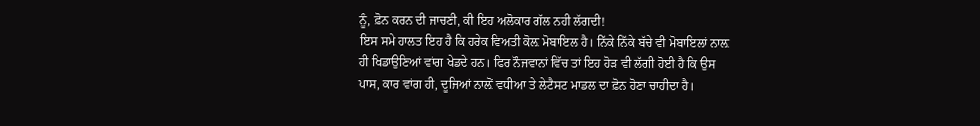ਨੂੰ, ਫ਼ੋਨ ਕਰਨ ਦੀ ਜਾਚਣੀ, ਕੀ ਇਹ ਅਲੋਕਾਰ ਗੱਲ ਨਹੀ ਲੱਗਦੀ!
ਇਸ ਸਮੇ ਹਾਲਤ ਇਹ ਹੈ ਕਿ ਹਰੇਕ ਵਿਅਤੀ ਕੋਲ਼ ਮੋਬਾਇਲ ਹੈ। ਨਿੱਕੇ ਨਿੱਕੇ ਬੱਚੇ ਵੀ ਮੋਬਾਇਲਾਂ ਨਾਲ਼
ਹੀ ਖਿਡਾਉਣਿਆਂ ਵਾਂਗ ਖੇਡਦੇ ਹਨ। ਫਿਰ ਨੌਜਵਾਨਾਂ ਵਿੱਚ ਤਾਂ ਇਹ ਹੋੜ ਵੀ ਲੱਗੀ ਹੋਈ ਹੈ ਕਿ ਉਸ
ਪਾਸ, ਕਾਰ ਵਾਂਗ ਹੀ, ਦੂਜਿਆਂ ਨਾਲ਼ੋਂ ਵਧੀਆ ਤੇ ਲੇਟੈਸਟ ਮਾਡਲ ਦਾ ਫ਼ੋਨ ਹੋਣਾ ਚਾਹੀਦਾ ਹੈ।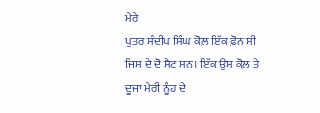ਮੇਰੇ
ਪੁਤਰ ਸੰਦੀਪ ਸਿੰਘ ਕੋਲ਼ ਇੱਕ ਫ਼ੋਨ ਸੀ ਜਿਸ ਦੇ ਦੋ ਸੈਟ ਸਨ। ਇੱਕ ਉਸ ਕੋਲ਼ ਤੇ ਦੂਜਾ ਮੇਰੀ ਨੂੰਹ ਦੇ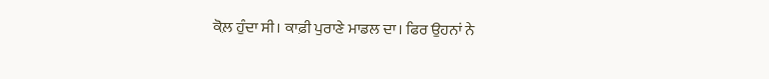ਕੋਲ਼ ਹੁੰਦਾ ਸੀ। ਕਾਫ਼ੀ ਪੁਰਾਣੇ ਮਾਡਲ ਦਾ। ਫਿਰ ਉਹਨਾਂ ਨੇ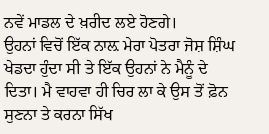ਨਵੇਂ ਮਾਡਲ ਦੇ ਖ਼ਰੀਦ ਲਏ ਹੋਣਗੇ।
ਉਹਨਾਂ ਵਿਚੋਂ ਇੱਕ ਨਾਲ਼ ਮੇਰਾ ਪੋਤਰਾ ਜੋਸ਼ ਸ਼ਿੰਘ ਖੇਡਦਾ ਹੁੰਦਾ ਸੀ ਤੇ ਇੱਕ ਉਹਨਾਂ ਨੇ ਮੈਨੂੰ ਦੇ
ਦਿਤਾ। ਮੈ ਵਾਹਵਾ ਹੀ ਚਿਰ ਲਾ ਕੇ ਉਸ ਤੋਂ ਫ਼ੋਨ ਸੁਣਨਾ ਤੇ ਕਰਨਾ ਸਿੱਖ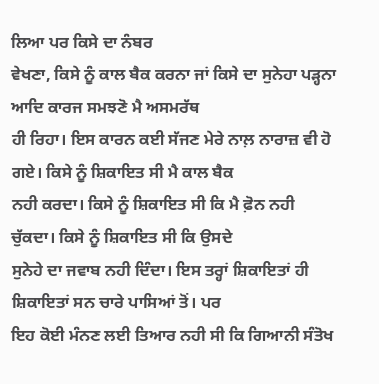ਲਿਆ ਪਰ ਕਿਸੇ ਦਾ ਨੰਬਰ
ਵੇਖਣਾ, ਕਿਸੇ ਨੂੰ ਕਾਲ ਬੈਕ ਕਰਨਾ ਜਾਂ ਕਿਸੇ ਦਾ ਸੁਨੇਹਾ ਪੜ੍ਹਨਾ ਆਦਿ ਕਾਰਜ ਸਮਝਣੋ ਮੈ ਅਸਮਰੱਥ
ਹੀ ਰਿਹਾ। ਇਸ ਕਾਰਨ ਕਈ ਸੱਜਣ ਮੇਰੇ ਨਾਲ਼ ਨਾਰਾਜ਼ ਵੀ ਹੋ ਗਏ। ਕਿਸੇ ਨੂੰ ਸ਼ਿਕਾਇਤ ਸੀ ਮੈ ਕਾਲ ਬੈਕ
ਨਹੀ ਕਰਦਾ। ਕਿਸੇ ਨੂੰ ਸ਼ਿਕਾਇਤ ਸੀ ਕਿ ਮੈ ਫ਼ੋਨ ਨਹੀ ਚੁੱਕਦਾ। ਕਿਸੇ ਨੂੰ ਸ਼ਿਕਾਇਤ ਸੀ ਕਿ ਉਸਦੇ
ਸੁਨੇਹੇ ਦਾ ਜਵਾਬ ਨਹੀ ਦਿੰਦਾ। ਇਸ ਤਰ੍ਹਾਂ ਸ਼ਿਕਾਇਤਾਂ ਹੀ ਸ਼ਿਕਾਇਤਾਂ ਸਨ ਚਾਰੇ ਪਾਸਿਆਂ ਤੋਂ। ਪਰ
ਇਹ ਕੋਈ ਮੰਨਣ ਲਈ ਤਿਆਰ ਨਹੀ ਸੀ ਕਿ ਗਿਆਨੀ ਸੰਤੋਖ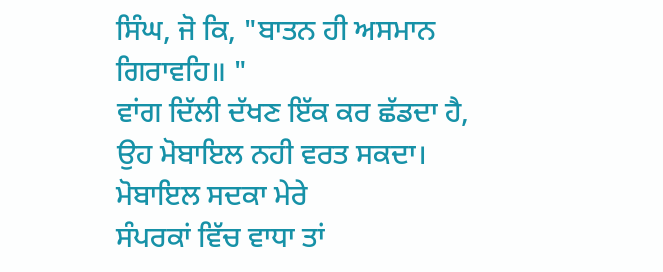ਸਿੰਘ, ਜੋ ਕਿ, "ਬਾਤਨ ਹੀ ਅਸਮਾਨ ਗਿਰਾਵਹਿ॥ "
ਵਾਂਗ ਦਿੱਲੀ ਦੱਖਣ ਇੱਕ ਕਰ ਛੱਡਦਾ ਹੈ, ਉਹ ਮੋਬਾਇਲ ਨਹੀ ਵਰਤ ਸਕਦਾ। ਮੋਬਾਇਲ ਸਦਕਾ ਮੇਰੇ
ਸੰਪਰਕਾਂ ਵਿੱਚ ਵਾਧਾ ਤਾਂ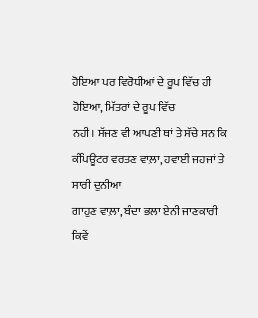ਹੋਇਆ ਪਰ ਵਿਰੋਧੀਆਂ ਦੇ ਰੂਪ ਵਿੱਚ ਹੀ ਹੋਇਆ, ਮਿੱਤਰਾਂ ਦੇ ਰੂਪ ਵਿੱਚ
ਨਹੀ। ਸੱਜਣ ਵੀ ਆਪਣੀ ਥਾਂ ਤੇ ਸੱਚੇ ਸਨ ਕਿ ਕੰਪਿਊਟਰ ਵਰਤਣ ਵਾਲ਼ਾ, ਹਵਾਈ ਜਹਜਾਂ ਤੇ ਸਾਰੀ ਦੁਨੀਆ
ਗਾਹੁਣ ਵਾਲ਼ਾ, ਬੰਦਾ ਭਲਾ ਏਨੀ ਜਾਣਕਾਰੀ ਕਿਵੇਂ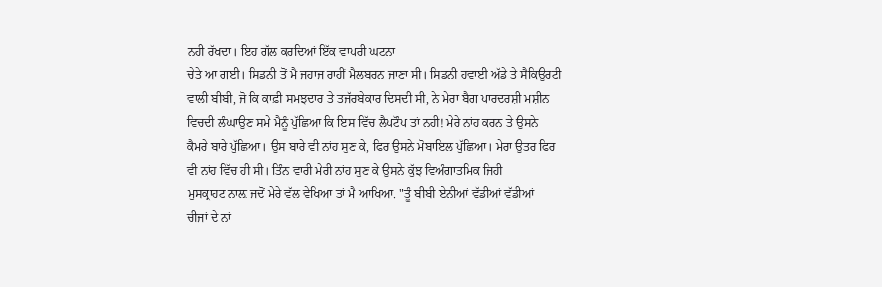ਨਹੀ ਰੱਖਦਾ। ਇਹ ਗੱਲ ਕਰਦਿਆਂ ਇੱਕ ਵਾਪਰੀ ਘਟਨਾ
ਚੇਤੇ ਆ ਗਈ। ਸਿਡਨੀ ਤੋਂ ਮੈ ਜਹਾਜ ਰਾਹੀਂ ਮੈਲਬਰਨ ਜਾਣਾ ਸੀ। ਸਿਡਨੀ ਹਵਾਈ ਅੱਡੇ ਤੇ ਸੈਕਿਉਰਟੀ
ਵਾਲੀ ਬੀਬੀ, ਜੋ ਕਿ ਕਾਫ਼ੀ ਸਮਝਦਾਰ ਤੇ ਤਜੱਰਬੇਕਾਰ ਦਿਸਦੀ ਸੀ, ਨੇ ਮੇਰਾ ਬੈਗ ਪਾਰਦਰਸ਼ੀ ਮਸ਼ੀਨ
ਵਿਚਦੀ ਲੰਘਾਉਣ ਸਮੇ ਮੈਨੂੰ ਪੁੱਛਿਆ ਕਿ ਇਸ ਵਿੱਚ ਲੈਪਟੌਪ ਤਾਂ ਨਹੀ! ਮੇਰੇ ਨਾਂਹ ਕਰਨ ਤੇ ਉਸਨੇ
ਕੈਮਰੇ ਬਾਰੇ ਪੁੱਛਿਆ। ਉਸ ਬਾਰੇ ਵੀ ਨਾਂਹ ਸੁਣ ਕੇ, ਫਿਰ ਉਸਨੇ ਮੋਬਾਇਲ ਪੁੱਛਿਆ। ਮੇਰਾ ਉਤਰ ਫਿਰ
ਵੀ ਨਾਂਹ ਵਿੱਚ ਹੀ ਸੀ। ਤਿੰਨ ਵਾਰੀ ਮੇਰੀ ਨਾਂਹ ਸੁਣ ਕੇ ਉਸਨੇ ਕੁੱਝ ਵਿਅੰਗਾਤਮਿਕ ਜਿਹੀ
ਮੁਸਕ੍ਰਾਹਟ ਨਾਲ਼ ਜਦੋਂ ਮੇਰੇ ਵੱਲ ਵੇਖਿਆ ਤਾਂ ਮੈ ਆਖਿਆ. "ਤੂੰ ਬੀਬੀ ਏਨੀਆਂ ਵੱਡੀਆਂ ਵੱਡੀਆਂ
ਚੀਜਾਂ ਦੇ ਨਾਂ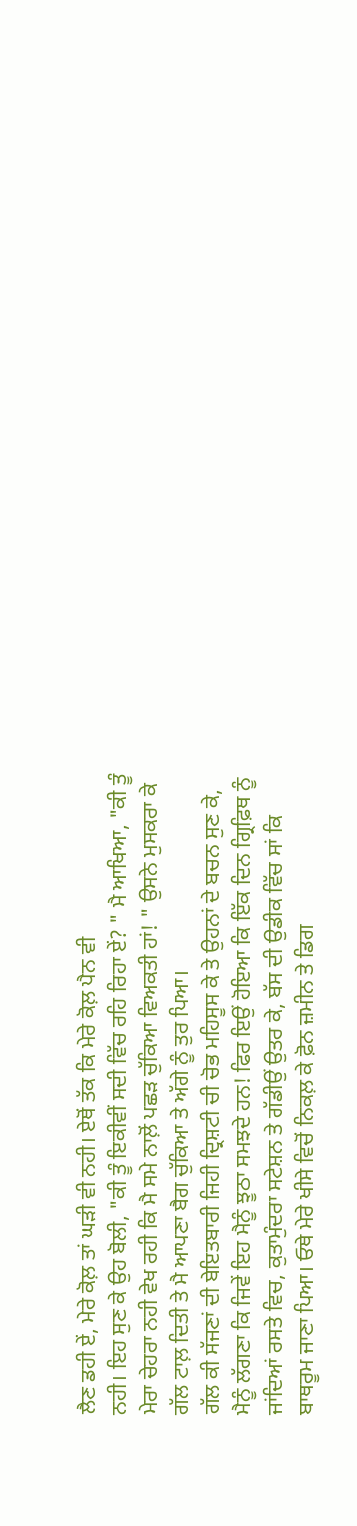ਲੈਣ ਡਹੀ ਏਂ, ਮੇਰੇ ਕੋਲ਼ ਤਾਂ ਘੜੀ ਵੀ ਨਹੀ। ਏਥੋਂ ਤੱਕ ਕਿ ਮੇਰੇ ਕੋਲ਼ ਪੈਨ ਵੀ
ਨਹੀ। ਇਹ ਸੁਣ ਕੇ ਉਹ ਬੋਲੀ, "ਕੀ ਤੂੰ ਇਕੀਵੀਂ ਸਦੀ ਵਿੱਚ ਰਹਿ ਰਿਹਾ ਏਂ? " ਮੈ ਆਖਿਆ, "ਕੀ ਤੂੰ
ਮੇਰਾ ਚੇਹਰਾ ਨਹੀ ਵੇਖ ਰਹੀ ਕਿ ਮੈ ਸਮੇ ਨਾਲ਼ੋਂ ਪਛੜ ਚੁੱਕਿਆ ਵਿਅਕਤੀ ਹਾਂ! " ਉਸਨੇ ਮੁਸਕਰਾ ਕੇ
ਗੱਲ ਟਾਲ਼ ਦਿਤੀ ਤੇ ਮੈ ਆਪਣਾ ਬੈਗ ਚੁੱਕਿਆ ਤੇ ਅੱਗੇ ਨੂੰ ਤੁਰ ਪਿਆ।
ਗੱਲ ਕੀ ਸੱਜਣਾਂ ਦੀ ਬੇਇਤਬਾਰੀ ਜਿਹੀ ਦ੍ਰਿਸ਼ਟੀ ਚੀ ਚੋਭ ਮਹਿਸੂਸ ਕੇ ਤੇ ਉਹਨਾਂ ਦੇ ਬਚਨ ਸੁਣ ਕੇ,
ਮੈਨੂੰ ਲੱਗਣਾ ਕਿ ਜਿਵੇਂ ਇਹ ਮੈਨੂੰ ਝੂਠਾ ਸਮਝਦੇ ਹਨ! ਫਿਰ ਇਉਂ ਹੋਇਆ ਕਿ ਇੱਕ ਦਿਨ ਗ੍ਰਿਫ਼ਿਥ ਨੂੰ
ਜਾਂਦਿਆਂ ਰਸਤੇ ਵਿਚ, ਕੁਤਾਮੁੰਦਰਾ ਸਟੇਸ਼ਨ ਤੇ ਗੱਡੀਉਂ ਉਤਰ ਕੇ, ਬੱਸ ਦੀ ਉਡੀਕ ਵਿੱਚ ਸਾਂ ਕਿ
ਬਾਥਰੂਮ ਜਾਣਾ ਪਿਆ। ਓਥੇ ਮੇਰੇ ਖੀਸੇ ਵਿਚੋਂ ਨਿਕਲ਼ ਕੇ ਫ਼ੋਨ ਜ਼ਮੀਨ ਤੇ ਡਿਗ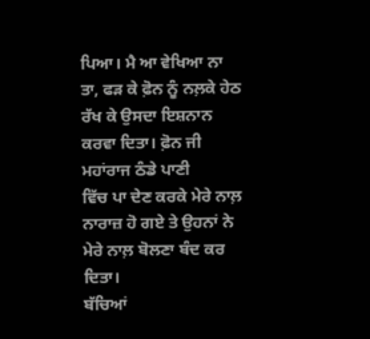ਪਿਆ। ਮੈ ਆ ਵੇਖਿਆ ਨਾ
ਤਾ, ਫੜ ਕੇ ਫ਼ੋਨ ਨੂੰ ਨਲ਼ਕੇ ਹੇਠ ਰੱਖ ਕੇ ਉਸਦਾ ਇਸ਼ਨਾਨ ਕਰਵਾ ਦਿਤਾ। ਫ਼ੋਨ ਜੀ ਮਹਾਂਰਾਜ ਠੰਡੇ ਪਾਣੀ
ਵਿੱਚ ਪਾ ਦੇਣ ਕਰਕੇ ਮੇਰੇ ਨਾਲ਼ ਨਾਰਾਜ਼ ਹੋ ਗਏ ਤੇ ਉਹਨਾਂ ਨੇ ਮੇਰੇ ਨਾਲ਼ ਬੋਲਣਾ ਬੰਦ ਕਰ ਦਿਤਾ।
ਬੱਚਿਆਂ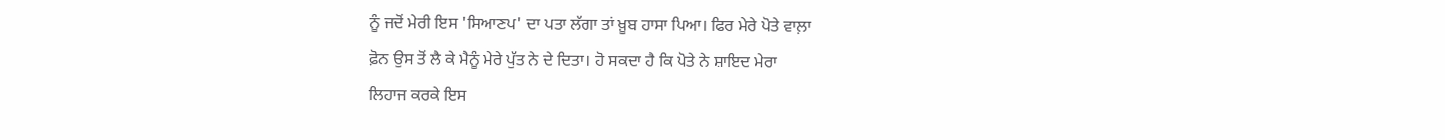ਨੂੰ ਜਦੋਂ ਮੇਰੀ ਇਸ 'ਸਿਆਣਪ' ਦਾ ਪਤਾ ਲੱਗਾ ਤਾਂ ਖ਼ੂਬ ਹਾਸਾ ਪਿਆ। ਫਿਰ ਮੇਰੇ ਪੋਤੇ ਵਾਲ਼ਾ
ਫ਼ੋਨ ਉਸ ਤੋਂ ਲੈ ਕੇ ਮੈਨੂੰ ਮੇਰੇ ਪੁੱਤ ਨੇ ਦੇ ਦਿਤਾ। ਹੋ ਸਕਦਾ ਹੈ ਕਿ ਪੋਤੇ ਨੇ ਸ਼ਾਇਦ ਮੇਰਾ
ਲਿਹਾਜ ਕਰਕੇ ਇਸ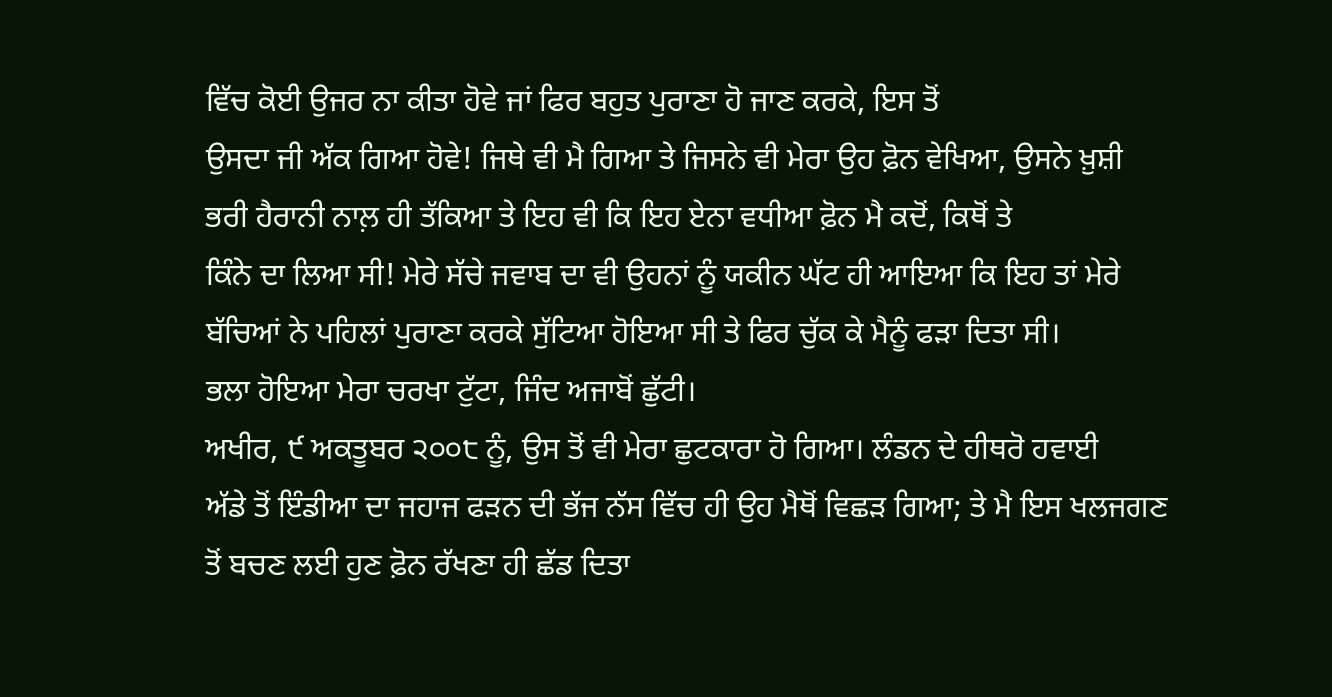ਵਿੱਚ ਕੋਈ ਉਜਰ ਨਾ ਕੀਤਾ ਹੋਵੇ ਜਾਂ ਫਿਰ ਬਹੁਤ ਪੁਰਾਣਾ ਹੋ ਜਾਣ ਕਰਕੇ, ਇਸ ਤੋਂ
ਉਸਦਾ ਜੀ ਅੱਕ ਗਿਆ ਹੋਵੇ! ਜਿਥੇ ਵੀ ਮੈ ਗਿਆ ਤੇ ਜਿਸਨੇ ਵੀ ਮੇਰਾ ਉਹ ਫ਼ੋਨ ਵੇਖਿਆ, ਉਸਨੇ ਖ਼ੁਸ਼ੀ
ਭਰੀ ਹੈਰਾਨੀ ਨਾਲ਼ ਹੀ ਤੱਕਿਆ ਤੇ ਇਹ ਵੀ ਕਿ ਇਹ ਏਨਾ ਵਧੀਆ ਫ਼ੋਨ ਮੈ ਕਦੋਂ, ਕਿਥੋਂ ਤੇ
ਕਿੰਨੇ ਦਾ ਲਿਆ ਸੀ! ਮੇਰੇ ਸੱਚੇ ਜਵਾਬ ਦਾ ਵੀ ਉਹਨਾਂ ਨੂੰ ਯਕੀਨ ਘੱਟ ਹੀ ਆਇਆ ਕਿ ਇਹ ਤਾਂ ਮੇਰੇ
ਬੱਚਿਆਂ ਨੇ ਪਹਿਲਾਂ ਪੁਰਾਣਾ ਕਰਕੇ ਸੁੱਟਿਆ ਹੋਇਆ ਸੀ ਤੇ ਫਿਰ ਚੁੱਕ ਕੇ ਮੈਨੂੰ ਫੜਾ ਦਿਤਾ ਸੀ।
ਭਲਾ ਹੋਇਆ ਮੇਰਾ ਚਰਖਾ ਟੁੱਟਾ, ਜਿੰਦ ਅਜਾਬੋਂ ਛੁੱਟੀ।
ਅਖੀਰ, ੯ ਅਕਤੂਬਰ ੨੦੦੮ ਨੂੰ, ਉਸ ਤੋਂ ਵੀ ਮੇਰਾ ਛੁਟਕਾਰਾ ਹੋ ਗਿਆ। ਲੰਡਨ ਦੇ ਹੀਥਰੋ ਹਵਾਈ
ਅੱਡੇ ਤੋਂ ਇੰਡੀਆ ਦਾ ਜਹਾਜ ਫੜਨ ਦੀ ਭੱਜ ਨੱਸ ਵਿੱਚ ਹੀ ਉਹ ਮੈਥੋਂ ਵਿਛੜ ਗਿਆ; ਤੇ ਮੈ ਇਸ ਖਲਜਗਣ
ਤੋਂ ਬਚਣ ਲਈ ਹੁਣ ਫ਼ੋਨ ਰੱਖਣਾ ਹੀ ਛੱਡ ਦਿਤਾ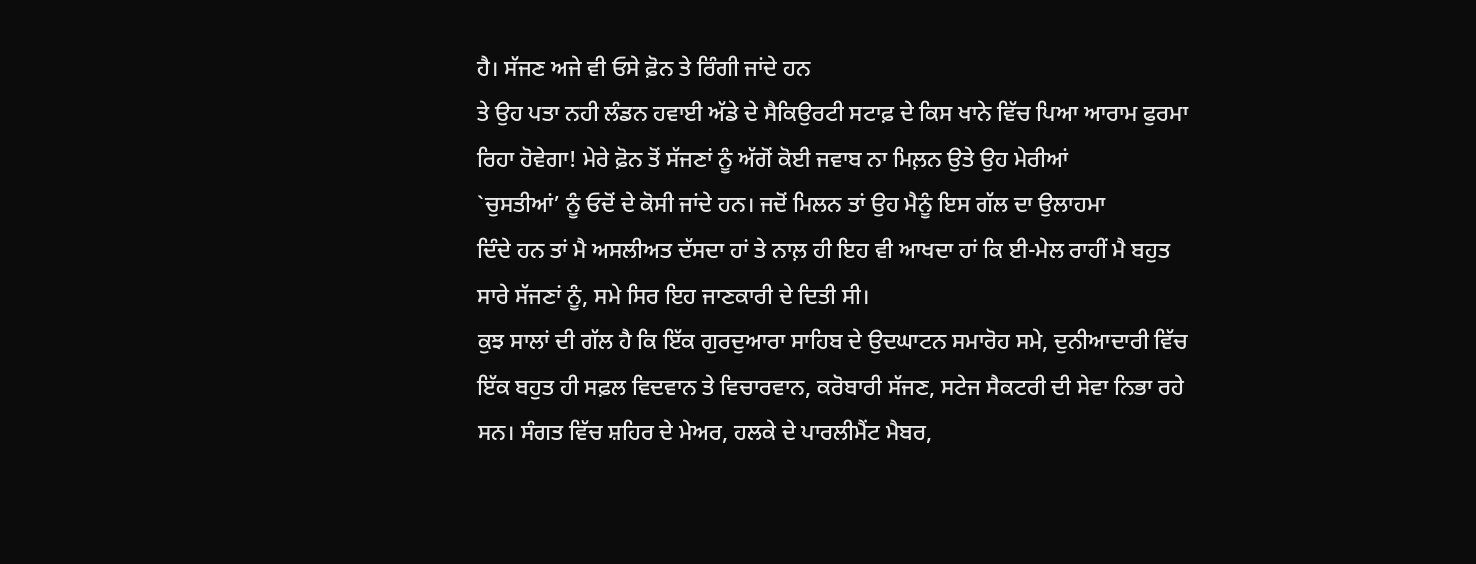ਹੈ। ਸੱਜਣ ਅਜੇ ਵੀ ਓਸੇ ਫ਼ੋਨ ਤੇ ਰਿੰਗੀ ਜਾਂਦੇ ਹਨ
ਤੇ ਉਹ ਪਤਾ ਨਹੀ ਲੰਡਨ ਹਵਾਈ ਅੱਡੇ ਦੇ ਸੈਕਿਉਰਟੀ ਸਟਾਫ਼ ਦੇ ਕਿਸ ਖਾਨੇ ਵਿੱਚ ਪਿਆ ਆਰਾਮ ਫੁਰਮਾ
ਰਿਹਾ ਹੋਵੇਗਾ! ਮੇਰੇ ਫ਼ੋਨ ਤੋਂ ਸੱਜਣਾਂ ਨੂੰ ਅੱਗੋਂ ਕੋਈ ਜਵਾਬ ਨਾ ਮਿਲ਼ਨ ਉਤੇ ਉਹ ਮੇਰੀਆਂ
`ਚੁਸਤੀਆਂ’ ਨੂੰ ਓਦੋਂ ਦੇ ਕੋਸੀ ਜਾਂਦੇ ਹਨ। ਜਦੋਂ ਮਿਲਨ ਤਾਂ ਉਹ ਮੈਨੂੰ ਇਸ ਗੱਲ ਦਾ ਉਲਾਹਮਾ
ਦਿੰਦੇ ਹਨ ਤਾਂ ਮੈ ਅਸਲੀਅਤ ਦੱਸਦਾ ਹਾਂ ਤੇ ਨਾਲ਼ ਹੀ ਇਹ ਵੀ ਆਖਦਾ ਹਾਂ ਕਿ ਈ-ਮੇਲ ਰਾਹੀਂ ਮੈ ਬਹੁਤ
ਸਾਰੇ ਸੱਜਣਾਂ ਨੂੰ, ਸਮੇ ਸਿਰ ਇਹ ਜਾਣਕਾਰੀ ਦੇ ਦਿਤੀ ਸੀ।
ਕੁਝ ਸਾਲਾਂ ਦੀ ਗੱਲ ਹੈ ਕਿ ਇੱਕ ਗੁਰਦੁਆਰਾ ਸਾਹਿਬ ਦੇ ਉਦਘਾਟਨ ਸਮਾਰੋਹ ਸਮੇ, ਦੁਨੀਆਦਾਰੀ ਵਿੱਚ
ਇੱਕ ਬਹੁਤ ਹੀ ਸਫ਼ਲ ਵਿਦਵਾਨ ਤੇ ਵਿਚਾਰਵਾਨ, ਕਰੋਬਾਰੀ ਸੱਜਣ, ਸਟੇਜ ਸੈਕਟਰੀ ਦੀ ਸੇਵਾ ਨਿਭਾ ਰਹੇ
ਸਨ। ਸੰਗਤ ਵਿੱਚ ਸ਼ਹਿਰ ਦੇ ਮੇਅਰ, ਹਲਕੇ ਦੇ ਪਾਰਲੀਮੈਂਟ ਮੈਬਰ,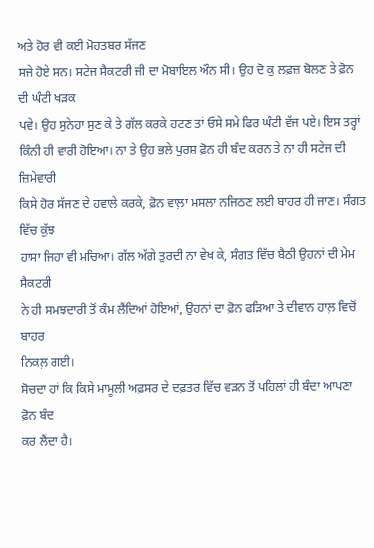ਅਤੇ ਹੋਰ ਵੀ ਕਈ ਮੋਹਤਬਰ ਸੱਜਣ
ਸਜੇ ਹੋਏ ਸਨ। ਸਟੇਜ ਸੈਕਟਰੀ ਜੀ ਦਾ ਮੋਬਾਇਲ ਔਨ ਸੀ। ਉਹ ਦੋ ਕੁ ਲਫ਼ਜ਼ ਬੋਲਣ ਤੇ ਫ਼ੋਨ ਦੀ ਘੰਟੀ ਖੜਕ
ਪਵੇ। ਉਹ ਸੁਨੇਹਾ ਸੁਣ ਕੇ ਤੇ ਗੱਲ ਕਰਕੇ ਹਟਣ ਤਾਂ ਓਸੇ ਸਮੇ ਫਿਰ ਘੰਟੀ ਵੱਜ ਪਏ। ਇਸ ਤਰ੍ਹਾਂ
ਕਿੰਨੀ ਹੀ ਵਾਰੀ ਹੋਇਆ। ਨਾ ਤੇ ਉਹ ਭਲੇ ਪੁਰਸ਼ ਫ਼ੋਨ ਹੀ ਬੰਦ ਕਰਨ ਤੇ ਨਾ ਹੀ ਸਟੇਜ ਦੀ ਜ਼ਿਮੇਵਾਰੀ
ਕਿਸੇ ਹੋਰ ਸੱਜਣ ਦੇ ਹਵਾਲੇ ਕਰਕੇ, ਫ਼ੋਨ ਵਾਲ਼ਾ ਮਸਲਾ ਨਜਿਠਣ ਲਈ ਬਾਹਰ ਹੀ ਜਾਣ। ਸੰਗਤ ਵਿੱਚ ਕੁੱਝ
ਹਾਸਾ ਜਿਹਾ ਵੀ ਮਚਿਆ। ਗੱਲ ਅੱਗੇ ਤੁਰਦੀ ਨਾ ਵੇਖ ਕੇ, ਸੰਗਤ ਵਿੱਚ ਬੈਠੀ ਉਹਨਾਂ ਦੀ ਮੇਮ ਸੈਕਟਰੀ
ਨੇ ਹੀ ਸਮਝਦਾਰੀ ਤੋਂ ਕੰਮ ਲੈਂਦਿਆਂ ਹੋਇਆਂ, ਉਹਨਾਂ ਦਾ ਫ਼ੋਨ ਫੜਿਆ ਤੇ ਦੀਵਾਨ ਹਾਲ਼ ਵਿਚੋਂ ਬਾਹਰ
ਨਿਕਲ਼ ਗਈ।
ਸੋਚਦਾ ਹਾਂ ਕਿ ਕਿਸੇ ਮਾਮੂਲੀ ਅਫ਼ਸਰ ਦੇ ਦਫ਼ਤਰ ਵਿੱਚ ਵੜਨ ਤੋਂ ਪਹਿਲਾਂ ਹੀ ਬੰਦਾ ਆਪਣਾ ਫ਼ੋਨ ਬੰਦ
ਕਰ ਲੈਂਦਾ ਹੈ।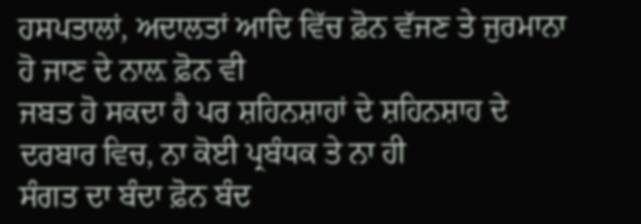ਹਸਪਤਾਲਾਂ, ਅਦਾਲਤਾਂ ਆਦਿ ਵਿੱਚ ਫ਼ੋਨ ਵੱਜਣ ਤੇ ਜੁਰਮਾਨਾ ਹੋ ਜਾਣ ਦੇ ਨਾਲ਼ ਫ਼ੋਨ ਵੀ
ਜਬਤ ਹੋ ਸਕਦਾ ਹੈ ਪਰ ਸ਼ਹਿਨਸ਼ਾਹਾਂ ਦੇ ਸ਼ਹਿਨਸ਼ਾਹ ਦੇ ਦਰਬਾਰ ਵਿਚ, ਨਾ ਕੋਈ ਪ੍ਰਬੰਧਕ ਤੇ ਨਾ ਹੀ
ਸੰਗਤ ਦਾ ਬੰਦਾ ਫ਼ੋਨ ਬੰਦ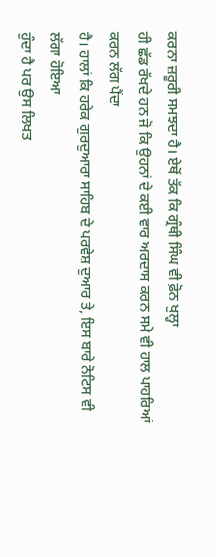ਕਰਨਾ ਜ਼ਰੂਰੀ ਸਮਝਦਾ ਹੈ। ਏਥੋਂ ਤੱਕ ਕਿ ਗ੍ਰੰਥੀ ਸਿੰਘ ਵੀ ਫ਼ੋਨ ਖੁਲ੍ਹਾ
ਹੀ ਛੱਡ ਰੱਖਦੇ ਹਨ ਜੋ ਕਿ ਉਹਨਾਂ ਦੇ ਕਈ ਵਾਰ ਅਰਦਾਸ ਕਰਨ ਸਮੇ ਵੀ ਹਾਲ ਪਾਹਰਿਆਂ ਕਰਨ ਲੱਗ ਪੈਂਦਾ
ਹੈ। ਹਾਲਾਂ ਕਿ ਹਰੇਕ ਗੁਰਦੁਆਰਾ ਸਾਹਿਬ ਦੇ ਪਰਵੇਸ਼ ਦੁਆਰ ਤੇ, ਇਸ ਬਾਰੇ ਨੋਟਿਸ ਵੀ ਲੱਗਾ ਹੋਇਆ
ਹੁੰਦਾ ਹੈ ਪਰ ਉਸ ਲਿਖਤ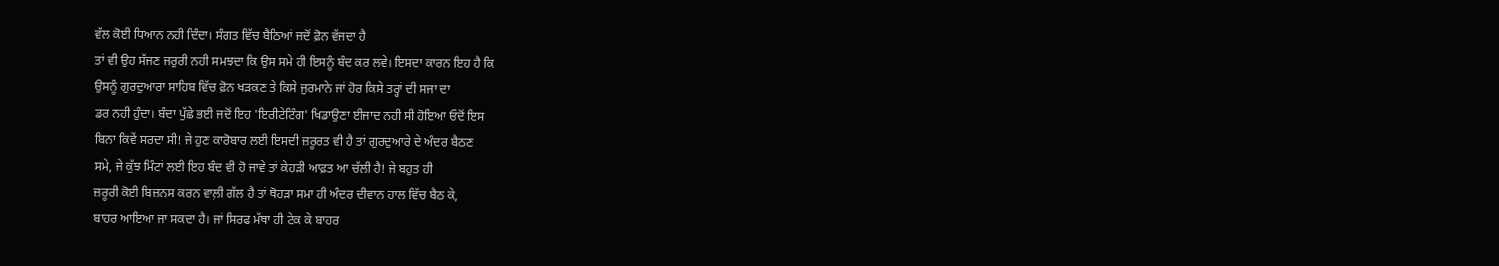ਵੱਲ ਕੋਈ ਧਿਆਨ ਨਹੀ ਦਿੰਦਾ। ਸੰਗਤ ਵਿੱਚ ਬੈਠਿਆਂ ਜਦੋਂ ਫ਼ੋਨ ਵੱਜਦਾ ਹੈ
ਤਾਂ ਵੀ ਉਹ ਸੱਜਣ ਜਰੁਰੀ ਨਹੀ ਸਮਝਦਾ ਕਿ ਉਸ ਸਮੇ ਹੀ ਇਸਨੂੰ ਬੰਦ ਕਰ ਲਵੇ। ਇਸਦਾ ਕਾਰਨ ਇਹ ਹੈ ਕਿ
ਉਸਨੂੰ ਗੁਰਦੁਆਰਾ ਸਾਹਿਬ ਵਿੱਚ ਫ਼ੋਨ ਖੜਕਣ ਤੇ ਕਿਸੇ ਜੁਰਮਾਨੇ ਜਾਂ ਹੋਰ ਕਿਸੇ ਤਰ੍ਹਾਂ ਦੀ ਸਜਾ ਦਾ
ਡਰ ਨਹੀ ਹੁੰਦਾ। ਬੰਦਾ ਪੁੱਛੇ ਭਈ ਜਦੋਂ ਇਹ 'ਇਰੀਟੇਟਿੰਗ' ਖਿਡਾਉਣਾ ਈਜਾਦ ਨਹੀ ਸੀ ਹੋਇਆ ਓਦੋਂ ਇਸ
ਬਿਨਾ ਕਿਵੇਂ ਸਰਦਾ ਸੀ! ਜੇ ਹੁਣ ਕਾਰੋਬਾਰ ਲਈ ਇਸਦੀ ਜ਼ਰੂਰਤ ਵੀ ਹੈ ਤਾਂ ਗੁਰਦੁਆਰੇ ਦੇ ਅੰਦਰ ਬੈਠਣ
ਸਮੇ, ਜੇ ਕੁੱਝ ਮਿੰਟਾਂ ਲਈ ਇਹ ਬੰਦ ਵੀ ਹੋ ਜਾਵੇ ਤਾਂ ਕੇਹੜੀ ਆਫ਼ਤ ਆ ਚੱਲੀ ਹੈ! ਜੇ ਬਹੁਤ ਹੀ
ਜ਼ਰੂਰੀ ਕੋਈ ਬਿਜ਼ਨਸ ਕਰਨ ਵਾਲ਼ੀ ਗੱਲ ਹੈ ਤਾਂ ਥੋਹੜਾ ਸਮਾ ਹੀ ਅੰਦਰ ਦੀਵਾਨ ਹਾਲ ਵਿੱਚ ਬੈਠ ਕੇ,
ਬਾਹਰ ਆਇਆ ਜਾ ਸਕਦਾ ਹੈ। ਜਾਂ ਸਿਰਫ ਮੱਥਾ ਹੀ ਟੇਕ ਕੇ ਬਾਹਰ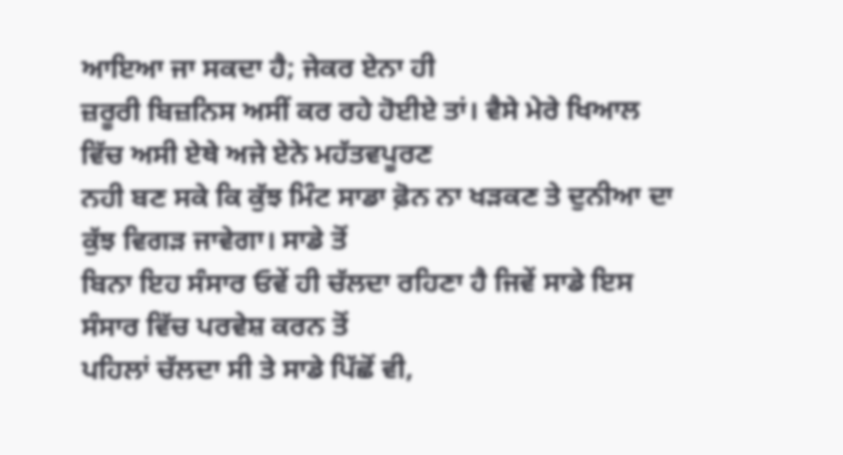ਆਇਆ ਜਾ ਸਕਦਾ ਹੈ; ਜੇਕਰ ਏਨਾ ਹੀ
ਜ਼ਰੂਰੀ ਬਿਜ਼ਨਿਸ ਅਸੀਂ ਕਰ ਰਹੇ ਹੋਈਏ ਤਾਂ। ਵੈਸੇ ਮੇਰੇ ਖਿਆਲ ਵਿੱਚ ਅਸੀ ਏਥੇ ਅਜੇ ਏਨੇ ਮਹੱਤਵਪੂਰਣ
ਨਹੀ ਬਣ ਸਕੇ ਕਿ ਕੁੱਝ ਮਿੰਟ ਸਾਡਾ ਫ਼ੋਨ ਨਾ ਖੜਕਣ ਤੇ ਦੁਨੀਆ ਦਾ ਕੁੱਝ ਵਿਗੜ ਜਾਵੇਗਾ। ਸਾਡੇ ਤੋਂ
ਬਿਨਾ ਇਹ ਸੰਸਾਰ ਓਵੇਂ ਹੀ ਚੱਲਦਾ ਰਹਿਣਾ ਹੈ ਜਿਵੇਂ ਸਾਡੇ ਇਸ ਸੰਸਾਰ ਵਿੱਚ ਪਰਵੇਸ਼ ਕਰਨ ਤੋਂ
ਪਹਿਲਾਂ ਚੱਲਦਾ ਸੀ ਤੇ ਸਾਡੇ ਪਿੱਛੋਂ ਵੀ,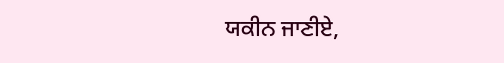ਯਕੀਨ ਜਾਣੀਏ,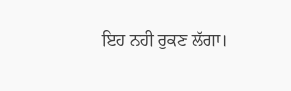ਇਹ ਨਹੀ ਰੁਕਣ ਲੱਗਾ।